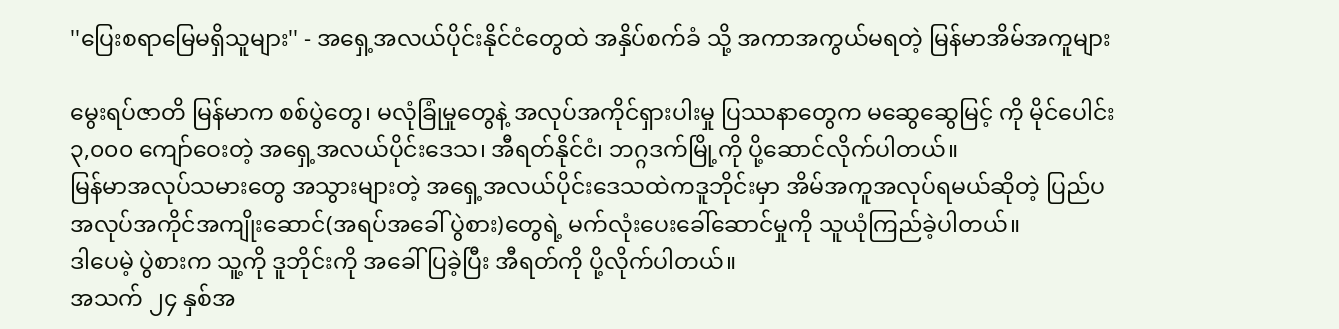''ပြေးစရာမြေမရှိသူများ'' - အရှေ့အလယ်ပိုင်းနိုင်ငံတွေထဲ အနှိပ်စက်ခံ သို့ အကာအကွယ်မရတဲ့ မြန်မာအိမ်အကူများ

မွေးရပ်ဇာတိ မြန်မာက စစ်ပွဲတွေ၊ မလုံခြုံမှုတွေနဲ့ အလုပ်အကိုင်ရှားပါးမှု ပြဿနာတွေက မဆွေဆွေမြင့် ကို မိုင်ပေါင်း ၃,၀၀၀ ကျော်ဝေးတဲ့ အရှေ့အလယ်ပိုင်းဒေသ၊ အီရတ်နိုင်ငံ၊ ဘဂ္ဂဒက်မြို့ကို ပို့ဆောင်လိုက်ပါတယ်။
မြန်မာအလုပ်သမားတွေ အသွားများတဲ့ အရှေ့အလယ်ပိုင်းဒေသထဲကဒူဘိုင်းမှာ အိမ်အကူအလုပ်ရမယ်ဆိုတဲ့ ပြည်ပအလုပ်အကိုင်အကျိုးဆောင်(အရပ်အခေါ် ပွဲစား)တွေရဲ့ မက်လုံးပေးခေါ်ဆောင်မှုကို သူယုံကြည်ခဲ့ပါတယ်။
ဒါပေမဲ့ ပွဲစားက သူ့ကို ဒူဘိုင်းကို အခေါ် ပြခဲ့ပြီး အီရတ်ကို ပို့လိုက်ပါတယ်။
အသက် ၂၄ နှစ်အ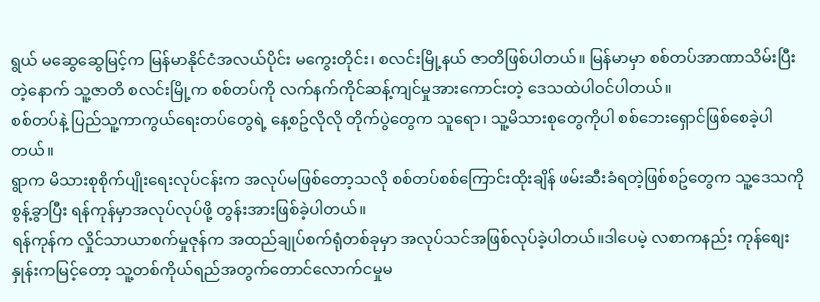ရွယ် မဆွေဆွေမြင့်က မြန်မာနိုင်ငံအလယ်ပိုင်း မကွေးတိုင်း၊ စလင်းမြို့နယ် ဇာတိဖြစ်ပါတယ်။ မြန်မာမှာ စစ်တပ်အာဏာသိမ်းပြီးတဲ့နောက် သူ့ဇာတိ စလင်းမြို့က စစ်တပ်ကို လက်နက်ကိုင်ဆန့်ကျင်မှုအားကောင်းတဲ့ ဒေသထဲပါဝင်ပါတယ်။
စစ်တပ်နဲ့ ပြည်သူ့ကာကွယ်ရေးတပ်တွေရဲ့ နေ့စဥ်လိုလို တိုက်ပွဲတွေက သူရော၊ သူ့မိသားစုတွေကိုပါ စစ်ဘေးရှောင်ဖြစ်စေခဲ့ပါတယ်။
ရွာက မိသားစုစိုက်ပျိုးရေးလုပ်ငန်းက အလုပ်မဖြစ်တော့သလို စစ်တပ်စစ်ကြောင်းထိုးချိန် ဖမ်းဆီးခံရတဲ့ဖြစ်စဥ်တွေက သူ့ဒေသကိုစွန့်ခွာပြီး ရန်ကုန်မှာအလုပ်လုပ်ဖို့ တွန်းအားဖြစ်ခဲ့ပါတယ်။
ရန်ကုန်က လှိုင်သာယာစက်မှုဇုန်က အထည်ချုပ်စက်ရုံတစ်ခုမှာ အလုပ်သင်အဖြစ်လုပ်ခဲ့ပါတယ်။ဒါပေမဲ့ လစာကနည်း ကုန်စျေးနှုန်းကမြင့်တော့ သူ့တစ်ကိုယ်ရည်အတွက်တောင်လောက်ငမှုမ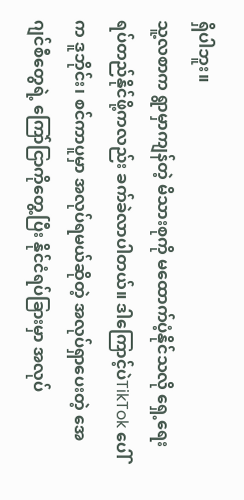ရှိပါဘူး။
သူ့လစာက ရွာမှာကျန်တဲ့ မိသားစုကို မထောက်ပံ့နိုင်သလို ရှေ့ရေးရပ်တည်နိုင်ဖို့ကလည်း ခက်ခဲလာပါတယ်။ ဒါကြောင့်ပဲTikTok ပေါ်က ဒူဘိုင်း၊ စင်ကာပူမှာ အလုပ်ရမယ်ဆိုတဲ့ အလုပ်ရှာပေးတဲ့ အေဂျင်စီတွေရဲ့ ကြော်ငြာကိုတွေ့ပြီး နိုင်ငံရပ်ခြားမှာ အလုပ်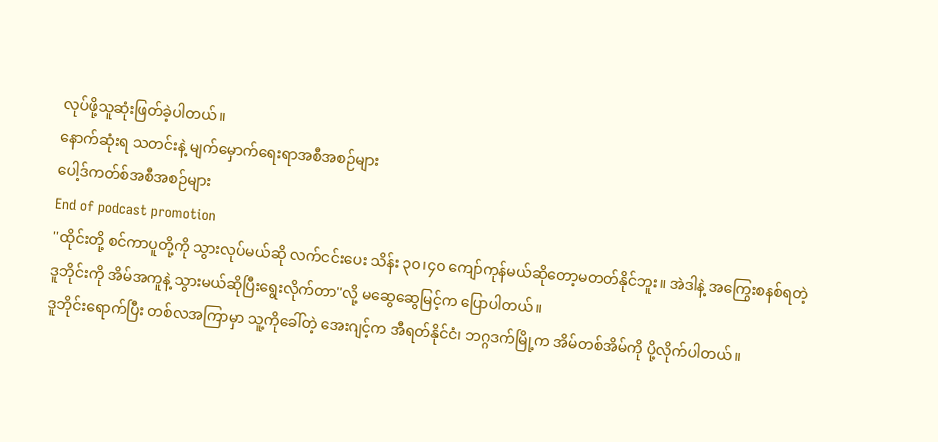လုပ်ဖို့သူဆုံးဖြတ်ခဲ့ပါတယ်။
နောက်ဆုံးရ သတင်းနဲ့ မျက်မှောက်ရေးရာအစီအစဉ်များ
ပေါ့ဒ်ကတ်စ်အစီအစဉ်များ
End of podcast promotion
''ထိုင်းတို့ စင်ကာပူတို့ကို သွားလုပ်မယ်ဆို လက်ငင်းပေး သိန်း ၃၀၊၄၀ ကျော်ကုန်မယ်ဆိုတော့မတတ်နိုင်ဘူး။ အဲဒါနဲ့ အကြွေးစနစ်ရတဲ့ ဒူဘိုင်းကို အိမ်အကူနဲ့ သွားမယ်ဆိုပြီးရွေးလိုက်တာ''လို့ မဆွေဆွေမြင့်က ပြောပါတယ်။
ဒူဘိုင်းရောက်ပြီး တစ်လအကြာမှာ သူ့ကိုခေါ်တဲ့ အေးဂျင့်က အီရတ်နိုင်ငံ၊ ဘဂ္ဂဒက်မြို့က အိမ်တစ်အိမ်ကို ပို့လိုက်ပါတယ်။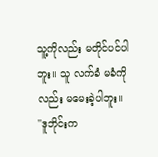သူ့ကိုလည်း မတိုင်ပင်ပါဘူး။ သူ လက်ခံ မခံကိုလည်း မမေးခဲ့ပါဘူး။
''ဒူဘိုင်းက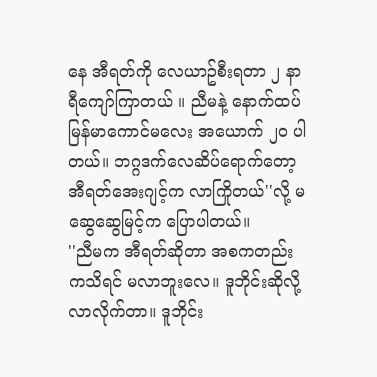နေ အီရတ်ကို လေယာဥ်စီးရတာ ၂ နာရီကျော်ကြာတယ် ။ ညီမနဲ့ နောက်ထပ် မြန်မာကောင်မလေး အယောက် ၂၀ ပါတယ်။ ဘဂ္ဂဒက်လေဆိပ်ရောက်တော့ အီရတ်အေးဂျင့်က လာကြိုတယ်''လို့ မဆွေဆွေမြင့်က ပြောပါတယ်။
''ညီမက အီရတ်ဆိုတာ အစကတည်းကသိရင် မလာဘူးလေ။ ဒူဘိုင်းဆိုလို့လာလိုက်တာ။ ဒူဘိုင်း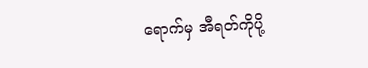ရောက်မှ အီရတ်ကိုပို့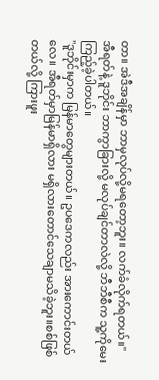တာ။ အဲဒီအချိန်မှာ ဘာမှလုပ်လို့မရတော့ဘူး။ လက်ခံလိုက်ရတယ်။''
အီရတ်နဲ့ ဒူဘိုင်း ဘာကွာခြားလို့ မလုပ်ချင်တာလဲလို့ ဘီဘီစီက သူ့ကိုမေးကြည့်ခဲ့ပါတယ်။
''ဒူဘိုင်းမှာက မြန်မာတွေများတယ်။ ဥပဒေကလည်း အားကောင်းတယ်လေ။ အီရတ်မှာမြန်မာရှိလား မရှိလားတောင်သေချာမသိခဲ့ဘူး။စစ်ဖြစ်တယ်လို့ ကြားဖူး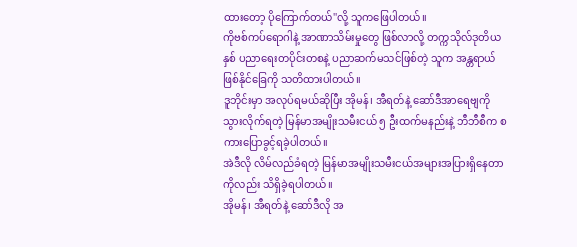ထားတော့ ပိုကြောက်တယ်''လို့ သူကဖြေပါတယ်။
ကိုဗစ်ကပ်ရောဂါနဲ့ အာဏာသိမ်းမှုတွေ ဖြစ်လာလို့ တက္ကသိုလ်ဒုတိယနှစ် ပညာရေးတပိုင်းတစနဲ့ ပညာဆက်မသင်ဖြစ်တဲ့ သူက အန္တရာယ်ဖြစ်နိုင်ခြေကို သတိထားပါတယ်။
ဒူဘိုင်းမှာ အလုပ်ရမယ်ဆိုပြီး အိုမန်၊ အီရတ်နဲ့ ဆော်ဒီအာရေဗျကို သွားလိုက်ရတဲ့ မြန်မာအမျိုးသမီးငယ် ၅ ဦးထက်မနည်းနဲ့ ဘီဘီစီက စကားပြောခွင့်ရခဲ့ပါတယ်။
အဲဒီလို လိမ်လည်ခံရတဲ့ မြန်မာအမျိုးသမီးငယ်အများအပြားရှိနေတာကိုလည်း သိရှိခဲ့ရပါတယ်။
အိုမန်၊ အီရတ်နဲ့ ဆော်ဒီလို အ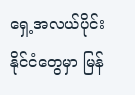ရှေ့အလယ်ပိုင်းနိုင်ငံတွေမှာ မြန်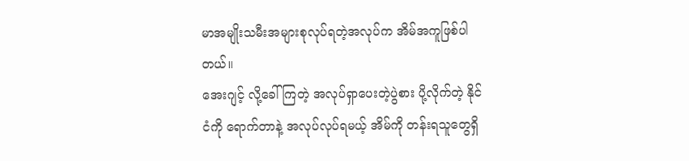မာအမျိုးသမီးအများစုလုပ်ရတဲ့အလုပ်က အိမ်အကူဖြစ်ပါတယ်။
အေးဂျင့် လို့ခေါ်ကြတဲ့ အလုပ်ရှာပေးတဲ့ပွဲစား ပို့လိုက်တဲ့ နိုင်ငံကို ရောက်တာနဲ့ အလုပ်လုပ်ရမယ့် အိမ်ကို တန်းရသူတွေရှိ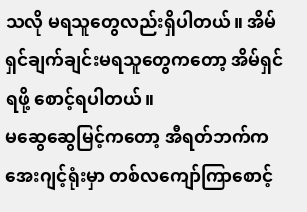သလို မရသူတွေလည်းရှိပါတယ်။ အိမ်ရှင်ချက်ချင်းမရသူတွေကတော့ အိမ်ရှင်ရဖို့ စောင့်ရပါတယ်။
မဆွေဆွေမြင့်ကတော့ အီရတ်ဘက်က အေးဂျင့်ရုံးမှာ တစ်လကျော်ကြာစောင့်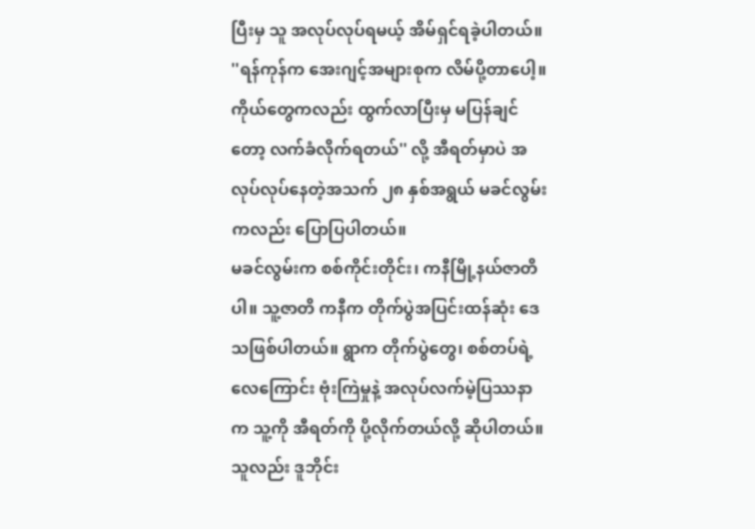ပြီးမှ သူ အလုပ်လုပ်ရမယ့် အိမ်ရှင်ရခဲ့ပါတယ်။
''ရန်ကုန်က အေးဂျင့်အများစုက လိမ်ပို့တာပေါ့။ ကိုယ်တွေကလည်း ထွက်လာပြီးမှ မပြန်ချင်တော့ လက်ခံလိုက်ရတယ်'' လို့ အီရတ်မှာပဲ အလုပ်လုပ်နေတဲ့အသက် ၂၈ နှစ်အရွယ် မခင်လွမ်း ကလည်း ပြောပြပါတယ်။
မခင်လွမ်းက စစ်ကိုင်းတိုင်း၊ ကနီမြို့နယ်ဇာတိပါ။ သူ့ဇာတိ ကနီက တိုက်ပွဲအပြင်းထန်ဆုံး ဒေသဖြစ်ပါတယ်။ ရွာက တိုက်ပွဲတွေ၊ စစ်တပ်ရဲ့လေကြောင်း ဗုံးကြဲမှုနဲ့ အလုပ်လက်မဲ့ပြဿနာက သူ့ကို အီရတ်ကို ပို့လိုက်တယ်လို့ ဆိုပါတယ်။
သူလည်း ဒူဘိုင်း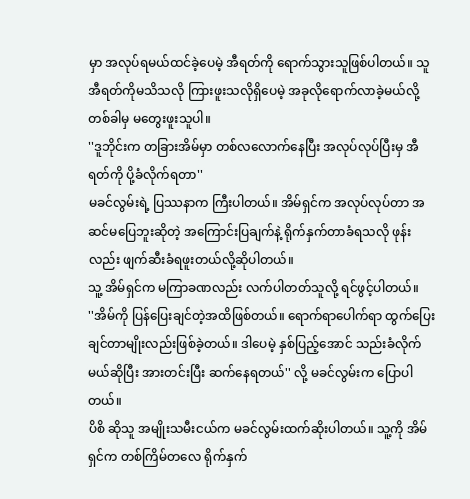မှာ အလုပ်ရမယ်ထင်ခဲ့ပေမဲ့ အီရတ်ကို ရောက်သွားသူဖြစ်ပါတယ်။ သူ အီရတ်ကိုမသိသလို ကြားဖူးသလိုရှိပေမဲ့ အခုလိုရောက်လာခဲ့မယ်လို့ တစ်ခါမှ မတွေးဖူးသူပါ။
''ဒူဘိုင်းက တခြားအိမ်မှာ တစ်လလောက်နေပြီး အလုပ်လုပ်ပြီးမှ အီရတ်ကို ပို့ခံလိုက်ရတာ''
မခင်လွမ်းရဲ့ ပြဿနာက ကြီးပါတယ်။ အိမ်ရှင်က အလုပ်လုပ်တာ အဆင်မပြေဘူးဆိုတဲ့ အကြောင်းပြချက်နဲ့ ရိုက်နှက်တာခံရသလို ဖုန်းလည်း ဖျက်ဆီးခံရဖူးတယ်လို့ဆိုပါတယ်။
သူ့ အိမ်ရှင်က မကြာခဏလည်း လက်ပါတတ်သူလို့ ရင်ဖွင့်ပါတယ်။
''အိမ်ကို ပြန်ပြေးချင်တဲ့အထိဖြစ်တယ်။ ရောက်ရာပေါက်ရာ ထွက်ပြေးချင်တာမျိုးလည်းဖြစ်ခဲ့တယ်။ ဒါပေမဲ့ နှစ်ပြည့်အောင် သည်းခံလိုက်မယ်ဆိုပြီး အားတင်းပြီး ဆက်နေရတယ်'' လို့ မခင်လွမ်းက ပြောပါတယ်။
ပိစိ ဆိုသူ အမျိုးသမီးငယ်က မခင်လွမ်းထက်ဆိုးပါတယ်။ သူ့ကို အိမ်ရှင်က တစ်ကြိမ်တလေ ရိုက်နှက်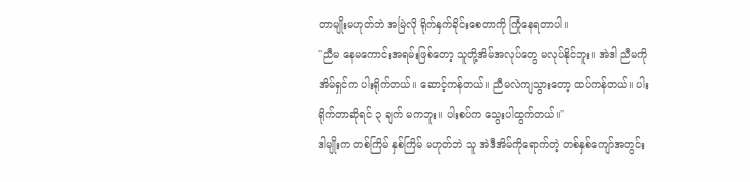တာမျိုးမဟုတ်ဘဲ အမြဲလို ရိုက်နှက်ခိုင်းစေတာကို ကြုံနေရတာပါ။
''ညီမ နေမကောင်းအရမ်းဖြစ်တော့ သူတို့အိမ်အလုပ်တွေ မလုပ်နိုင်ဘူး။ အဲဒါ ညီမကို အိမ်ရှင်က ပါးရိုက်တယ်။ ဆောင့်ကန်တယ်။ ညီမလဲကျသွားတော့ ထပ်ကန်တယ်။ ပါးရိုက်တာဆိုရင် ၃ ချက် မကဘူး။ ပါးစပ်က သွေးပါထွက်တယ်။''
ဒါမျိုးက တစ်ကြိမ် နှစ်ကြိမ် မဟုတ်ဘဲ သူ အဲဒီအိမ်ကိုရောက်တဲ့ တစ်နှစ်ကျော်အတွင်း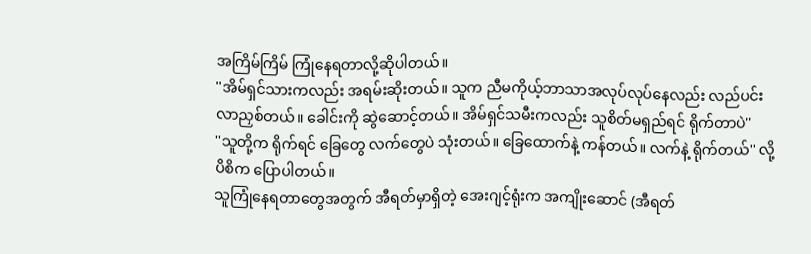အကြိမ်ကြိမ် ကြုံနေရတာလို့ဆိုပါတယ်။
''အိမ်ရှင်သားကလည်း အရမ်းဆိုးတယ်။ သူက ညီမကိုယ့်ဘာသာအလုပ်လုပ်နေလည်း လည်ပင်း လာညှစ်တယ်။ ခေါင်းကို ဆွဲဆောင့်တယ်။ အိမ်ရှင်သမီးကလည်း သူစိတ်မရှည်ရင် ရိုက်တာပဲ''
''သူတို့က ရိုက်ရင် ခြေတွေ လက်တွေပဲ သုံးတယ်။ ခြေထောက်နဲ့ ကန်တယ်။ လက်နဲ့ ရိုက်တယ်'' လို့ ပိစိက ပြောပါတယ်။
သူကြုံနေရတာတွေအတွက် အီရတ်မှာရှိတဲ့ အေးဂျင့်ရုံးက အကျိုးဆောင် (အီရတ်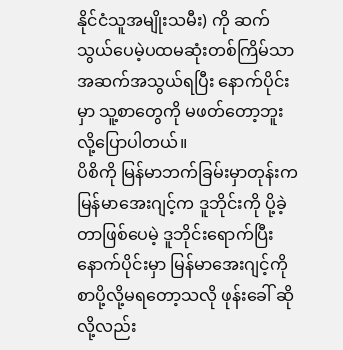နိုင်ငံသူအမျိုးသမီး) ကို ဆက်သွယ်ပေမဲ့ပထမဆုံးတစ်ကြိမ်သာ အဆက်အသွယ်ရပြီး နောက်ပိုင်းမှာ သူ့စာတွေကို မဖတ်တော့ဘူးလို့ပြောပါတယ်။
ပိစိကို မြန်မာဘက်ခြမ်းမှာတုန်းက မြန်မာအေးဂျင့်က ဒူဘိုင်းကို ပို့ခဲ့တာဖြစ်ပေမဲ့ ဒူဘိုင်းရောက်ပြီးနောက်ပိုင်းမှာ မြန်မာအေးဂျင့်ကို စာပို့လို့မရတော့သလို ဖုန်းခေါ် ဆိုလို့လည်း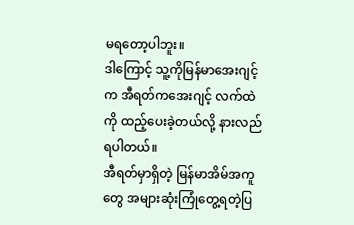မရတော့ပါဘူး။
ဒါကြောင့် သူ့ကိုမြန်မာအေးဂျင့်က အီရတ်ကအေးဂျင့် လက်ထဲကို ထည့်ပေးခဲ့တယ်လို့ နားလည်ရပါတယ်။
အီရတ်မှာရှိတဲ့ မြန်မာအိမ်အကူတွေ အများဆုံးကြုံတွေ့ရတဲ့ပြ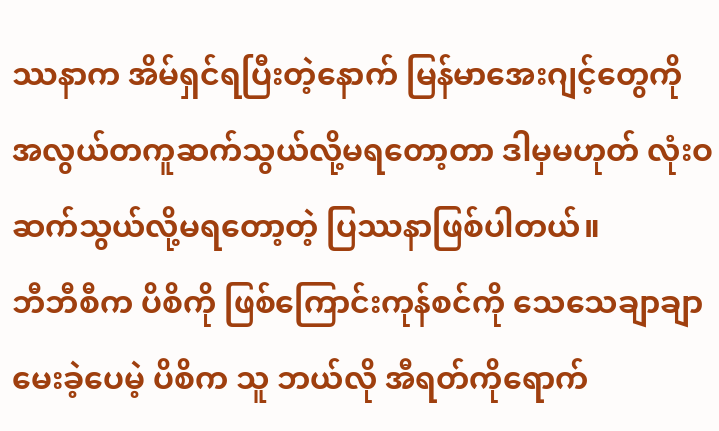ဿနာက အိမ်ရှင်ရပြီးတဲ့နောက် မြန်မာအေးဂျင့်တွေကို အလွယ်တကူဆက်သွယ်လို့မရတော့တာ ဒါမှမဟုတ် လုံးဝဆက်သွယ်လို့မရတော့တဲ့ ပြဿနာဖြစ်ပါတယ်။
ဘီဘီစီက ပိစိကို ဖြစ်ကြောင်းကုန်စင်ကို သေသေချာချာမေးခဲ့ပေမဲ့ ပိစိက သူ ဘယ်လို အီရတ်ကိုရောက်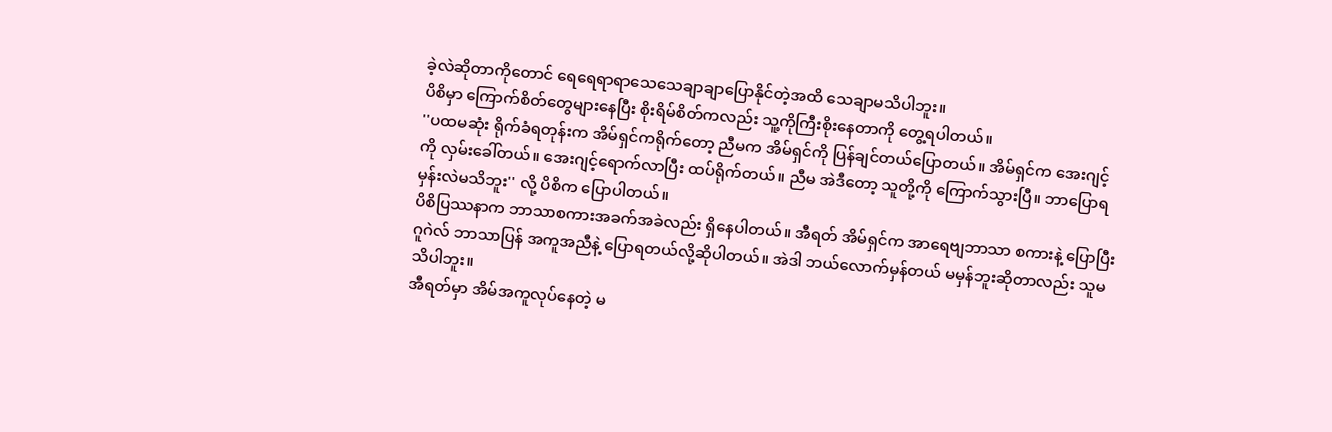ခဲ့လဲဆိုတာကိုတောင် ရေရေရာရာသေသေချာချာပြောနိုင်တဲ့အထိ သေချာမသိပါဘူး။
ပိစိမှာ ကြောက်စိတ်တွေများနေပြီး စိုးရိမ်စိတ်ကလည်း သူ့ကိုကြီးစိုးနေတာကို တွေ့ရပါတယ်။
''ပထမဆုံး ရိုက်ခံရတုန်းက အိမ်ရှင်ကရိုက်တော့ ညီမက အိမ်ရှင်ကို ပြန်ချင်တယ်ပြောတယ်။ အိမ်ရှင်က အေးဂျင့်ကို လှမ်းခေါ်တယ်။ အေးဂျင့်ရောက်လာပြီး ထပ်ရိုက်တယ်။ ညီမ အဲဒီတော့ သူတို့ကို ကြောက်သွားပြီ။ ဘာပြောရမှန်းလဲမသိဘူး'' လို့ ပိစိက ပြောပါတယ်။
ပိစိပြဿနာက ဘာသာစကားအခက်အခဲလည်း ရှိနေပါတယ်။ အီရတ် အိမ်ရှင်က အာရေဗျဘာသာ စကားနဲ့ ပြောပြီး ဂူဂဲလ် ဘာသာပြန် အကူအညီနဲ့ ပြောရတယ်လို့ဆိုပါတယ်။ အဲဒါ ဘယ်လောက်မှန်တယ် မမှန်ဘူးဆိုတာလည်း သူမသိပါဘူး။
အီရတ်မှာ အိမ်အကူလုပ်နေတဲ့ မ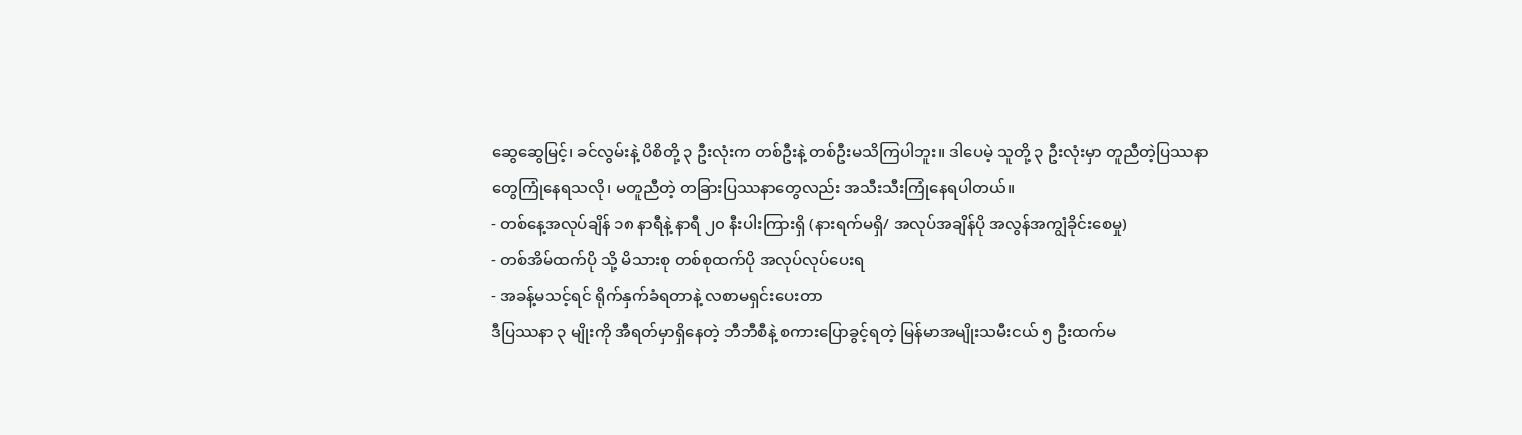ဆွေဆွေမြင့်၊ ခင်လွမ်းနဲ့ ပိစိတို့ ၃ ဦးလုံးက တစ်ဦးနဲ့ တစ်ဦးမသိကြပါဘူး။ ဒါပေမဲ့ သူတို့ ၃ ဦးလုံးမှာ တူညီတဲ့ပြဿနာတွေကြုံနေရသလို၊ မတူညီတဲ့ တခြားပြဿနာတွေလည်း အသီးသီးကြုံနေရပါတယ်။
- တစ်နေ့အလုပ်ချိန် ၁၈ နာရီနဲ့ နာရီ ၂၀ နီးပါးကြားရှိ (နားရက်မရှိ/ အလုပ်အချိန်ပို အလွန်အကျွံခိုင်းစေမှု)
- တစ်အိမ်ထက်ပို သို့ မိသားစု တစ်စုထက်ပို အလုပ်လုပ်ပေးရ
- အခန့်မသင့်ရင် ရိုက်နှက်ခံရတာနဲ့ လစာမရှင်းပေးတာ
ဒီပြဿနာ ၃ မျိုးကို အီရတ်မှာရှိနေတဲ့ ဘီဘီစီနဲ့ စကားပြောခွင့်ရတဲ့ မြန်မာအမျိုးသမီးငယ် ၅ ဦးထက်မ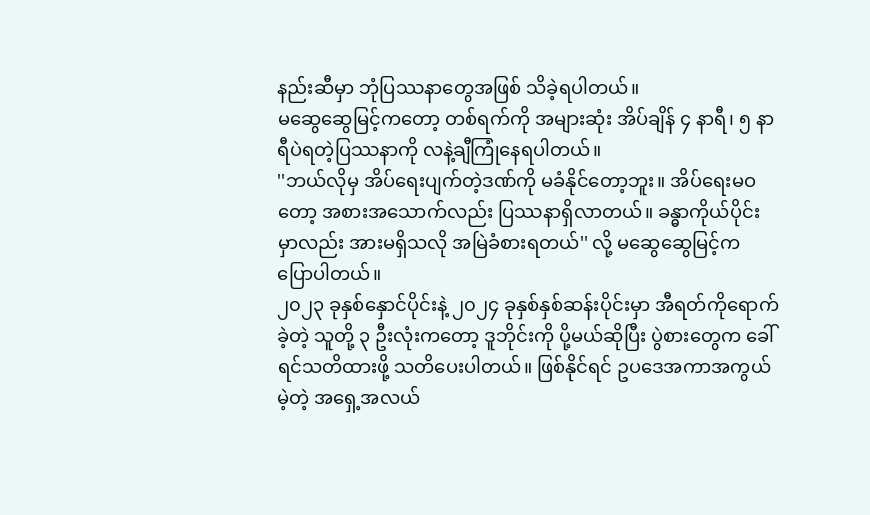နည်းဆီမှာ ဘုံပြဿနာတွေအဖြစ် သိခဲ့ရပါတယ်။
မဆွေဆွေမြင့်ကတော့ တစ်ရက်ကို အများဆုံး အိပ်ချိန် ၄ နာရီ၊ ၅ နာရီပဲရတဲ့ပြဿနာကို လနဲ့ချီကြုံနေရပါတယ်။
''ဘယ်လိုမှ အိပ်ရေးပျက်တဲ့ဒဏ်ကို မခံနိုင်တော့ဘူး။ အိပ်ရေးမဝတော့ အစားအသောက်လည်း ပြဿနာရှိလာတယ်။ ခန္ဓာကိုယ်ပိုင်းမှာလည်း အားမရှိသလို အမြဲခံစားရတယ်'' လို့ မဆွေဆွေမြင့်က ပြောပါတယ်။
၂၀၂၃ ခုနှစ်နှောင်ပိုင်းနဲ့ ၂၀၂၄ ခုနှစ်နှစ်ဆန်းပိုင်းမှာ အီရတ်ကိုရောက်ခဲ့တဲ့ သူတို့ ၃ ဦးလုံးကတော့ ဒူဘိုင်းကို ပို့မယ်ဆိုပြီး ပွဲစားတွေက ခေါ်ရင်သတိထားဖို့ သတိပေးပါတယ်။ ဖြစ်နိုင်ရင် ဥပဒေအကာအကွယ်မဲ့တဲ့ အရှေ့အလယ်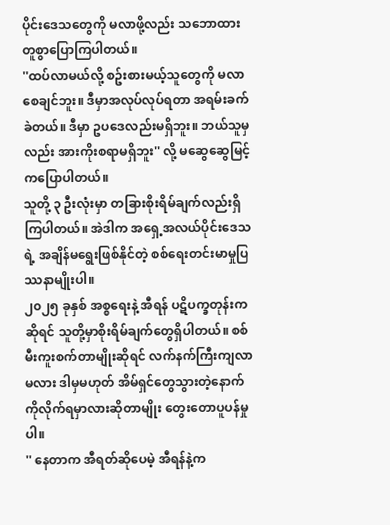ပိုင်းဒေသတွေကို မလာဖို့လည်း သဘောထားတူစွာပြောကြပါတယ်။
''ထပ်လာမယ်လို့ စဥ်းစားမယ့်သူတွေကို မလာစေချင်ဘူး။ ဒီမှာအလုပ်လုပ်ရတာ အရမ်းခက်ခဲတယ်။ ဒီမှာ ဥပဒေလည်းမရှိဘူး။ ဘယ်သူမှလည်း အားကိုးစရာမရှိဘူး'' လို့ မဆွေဆွေမြင့်ကပြောပါတယ်။
သူတို့ ၃ ဦးလုံးမှာ တခြားစိုးရိမ်ချက်လည်းရှိကြပါတယ်။ အဲဒါက အရှေ့အလယ်ပိုင်းဒေသရဲ့ အချိန်မရွေးဖြစ်နိုင်တဲ့ စစ်ရေးတင်းမာမှုပြဿနာမျိုးပါ။
၂၀၂၅ ခုနှစ် အစ္စရေးနဲ့ အီရန် ပဋိပက္ခတုန်းကဆိုရင် သူတို့မှာစိုးရိမ်ချက်တွေရှိပါတယ်။ စစ်မီးကူးစက်တာမျိုးဆိုရင် လက်နက်ကြီးကျလာမလား ဒါမှမဟုတ် အိမ်ရှင်တွေသွားတဲ့နောက်ကိုလိုက်ရမှာလားဆိုတာမျိုး တွေးတောပူပန်မှုပါ။
'' နေတာက အီရတ်ဆိုပေမဲ့ အီရန်နဲ့က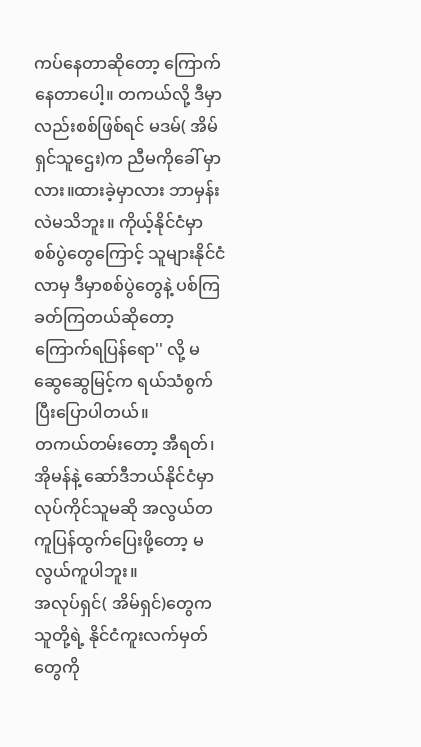ကပ်နေတာဆိုတော့ ကြောက်နေတာပေါ့။ တကယ်လို့ ဒီမှာလည်းစစ်ဖြစ်ရင် မဒမ်( အိမ်ရှင်သူဌေး)က ညီမကိုခေါ် မှာလား။ထားခဲ့မှာလား ဘာမှန်းလဲမသိဘူး။ ကိုယ့်နိုင်ငံမှာ စစ်ပွဲတွေကြောင့် သူများနိုင်ငံလာမှ ဒီမှာစစ်ပွဲတွေနဲ့ ပစ်ကြခတ်ကြတယ်ဆိုတော့ ကြောက်ရပြန်ရော'' လို့ မဆွေဆွေမြင့်က ရယ်သံစွက်ပြီးပြောပါတယ်။
တကယ်တမ်းတော့ အီရတ်၊ အိုမန်နဲ့ ဆော်ဒီဘယ်နိုင်ငံမှာ လုပ်ကိုင်သူမဆို အလွယ်တကူပြန်ထွက်ပြေးဖို့တော့ မလွယ်ကူပါဘူး။
အလုပ်ရှင်( အိမ်ရှင်)တွေက သူတို့ရဲ့ နိုင်ငံကူးလက်မှတ်တွေကို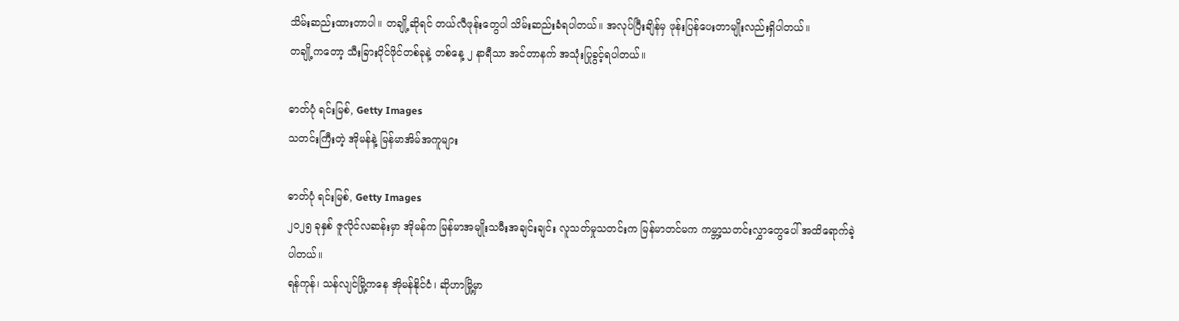သိမ်းဆည်းထားတာပါ။ တချို့ဆိုရင် တယ်လီဖုန်းတွေပါ သိမ်းဆည်းခံရပါတယ်။ အလုပ်ပြီးချိန်မှ ဖုန်းပြန်ပေးတာမျိုးလည်းရှိပါတယ်။
တချို့ကတော့ သီးခြားဝိုင်ဖိုင်တစ်ခုနဲ့ တစ်နေ့ ၂ နာရီသာ အင်တာနက် အသုံးပြုခွင့်ရပါတယ်။

ဓာတ်ပုံ ရင်းမြစ်, Getty Images
သတင်းကြီးတဲ့ အိုမန်နဲ့ မြန်မာအိမ်အကူများ

ဓာတ်ပုံ ရင်းမြစ်, Getty Images
၂၀၂၅ ခုနှစ် ဇူလိုင်လဆန်းမှာ အိုမန်က မြန်မာအမျိုးသမီးအချင်းချင်း လူသတ်မှုသတင်းက မြန်မာတင်မက ကမ္ဘာ့သတင်းလွှာတွေပေါ် အထိရောက်ခဲ့ပါတယ်။
ရန်ကုန်၊ သန်လျင်မြို့ကနေ အိုမန်နိုင်ငံ၊ ဆိုဟာမြို့မှာ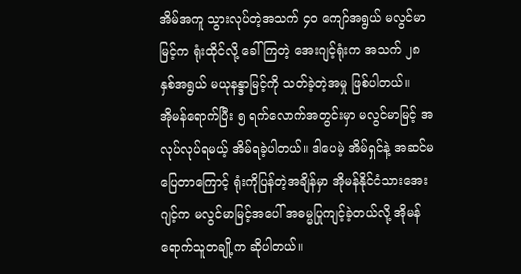အိမ်အကူ သွားလုပ်တဲ့အသက် ၄၀ ကျော်အရွယ် မလွင်မာမြင့်က ရုံးထိုင်လို့ ခေါ်ကြတဲ့ အေးဂျင့်ရုံးက အသက် ၂၈ နှစ်အရွယ် မယုနန္ဒာမြင့်ကို သတ်ခဲ့တဲ့အမှု ဖြစ်ပါတယ်။
အိုမန်ရောက်ပြီး ၅ ရက်လောက်အတွင်းမှာ မလွင်မာမြင့် အလုပ်လုပ်ရမယ့် အိမ်ရခဲ့ပါတယ်။ ဒါပေမဲ့ အိမ်ရှင်နဲ့ အဆင်မပြေတာကြောင့် ရုံးကိုပြန်တဲ့အချိန်မှာ အိုမန်နိုင်ငံသားအေးဂျင့်က မလွင်မာမြင့်အပေါ် အဓမ္မပြုကျင့်ခဲ့တယ်လို့ အိုမန်ရောက်သူတချို့က ဆိုပါတယ်။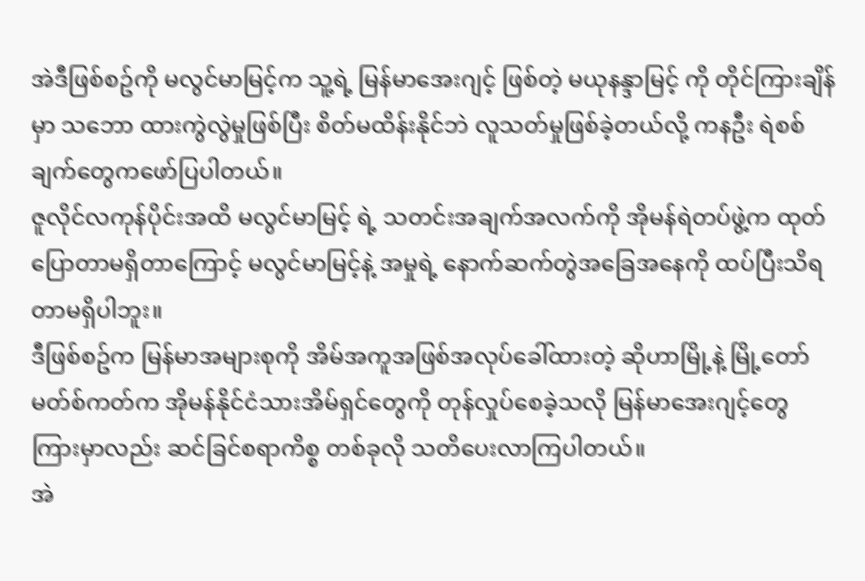အဲဒီဖြစ်စဥ်ကို မလွင်မာမြင့်က သူ့ရဲ့ မြန်မာအေးဂျင့် ဖြစ်တဲ့ မယုနန္ဒာမြင့် ကို တိုင်ကြားချိန်မှာ သဘော ထားကွဲလွဲမှုဖြစ်ပြီး စိတ်မထိန်းနိုင်ဘဲ လူသတ်မှုဖြစ်ခဲ့တယ်လို့ ကနဦး ရဲစစ်ချက်တွေကဖော်ပြပါတယ်။
ဇူလိုင်လကုန်ပိုင်းအထိ မလွင်မာမြင့် ရဲ့ သတင်းအချက်အလက်ကို အိုမန်ရဲတပ်ဖွဲ့က ထုတ်ပြောတာမရှိတာကြောင့် မလွင်မာမြင့်နဲ့ အမှုရဲ့ နောက်ဆက်တွဲအခြေအနေကို ထပ်ပြီးသိရတာမရှိပါဘူး။
ဒီဖြစ်စဥ်က မြန်မာအများစုကို အိမ်အကူအဖြစ်အလုပ်ခေါ်ထားတဲ့ ဆိုဟာမြို့နဲ့ မြို့တော်မတ်စ်ကတ်က အိုမန်နိုင်ငံသားအိမ်ရှင်တွေကို တုန်လှုပ်စေခဲ့သလို မြန်မာအေးဂျင့်တွေကြားမှာလည်း ဆင်ခြင်စရာကိစ္စ တစ်ခုလို သတိပေးလာကြပါတယ်။
အဲ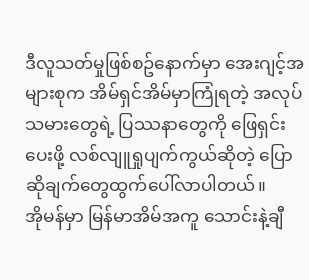ဒီလူသတ်မှုဖြစ်စဥ်နောက်မှာ အေးဂျင့်အများစုက အိမ်ရှင်အိမ်မှာကြုံရတဲ့ အလုပ်သမားတွေရဲ့ ပြဿနာတွေကို ဖြေရှင်းပေးဖို့ လစ်လျူရှုပျက်ကွယ်ဆိုတဲ့ ပြောဆိုချက်တွေထွက်ပေါ်လာပါတယ်။
အိုမန်မှာ မြန်မာအိမ်အကူ သောင်းနဲ့ချီ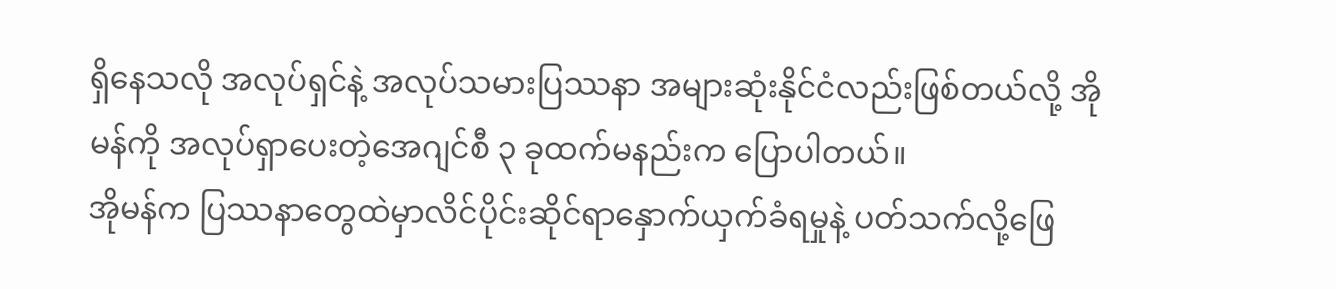ရှိနေသလို အလုပ်ရှင်နဲ့ အလုပ်သမားပြဿနာ အများဆုံးနိုင်ငံလည်းဖြစ်တယ်လို့ အိုမန်ကို အလုပ်ရှာပေးတဲ့အေဂျင်စီ ၃ ခုထက်မနည်းက ပြောပါတယ်။
အိုမန်က ပြဿနာတွေထဲမှာလိင်ပိုင်းဆိုင်ရာနှောက်ယှက်ခံရမှုနဲ့ ပတ်သက်လို့ဖြေ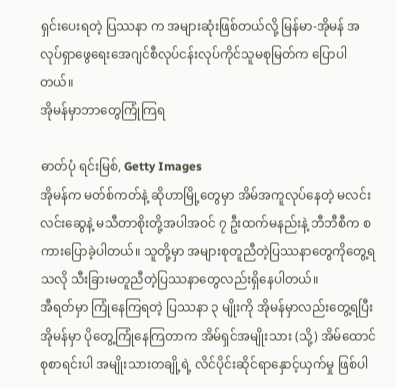ရှင်းပေးရတဲ့ ပြဿနာ က အများဆုံးဖြစ်တယ်လို့ မြန်မာ-အိုမန် အလုပ်ရှာဖွေရေးအေဂျင်စီလုပ်ငန်းလုပ်ကိုင်သူမစုမြတ်က ပြောပါတယ်။
အိုမန်မှာဘာတွေကြုံကြရ

ဓာတ်ပုံ ရင်းမြစ်, Getty Images
အိုမန်က မတ်စ်ကတ်နဲ့ ဆိုဟာမြို့တွေမှာ အိမ်အကူလုပ်နေတဲ့ မလင်းလင်းဆွေနဲ့ မသီတာစိုးတို့အပါအဝင် ၇ ဦးထက်မနည်းနဲ့ ဘီဘီစီက စကားပြောခဲ့ပါတယ်။ သူတို့မှာ အများစုတူညီတဲ့ပြဿနာတွေကိုတွေ့ရသလို သီးခြားမတူညီတဲ့ပြဿနာတွေလည်းရှိနေပါတယ်။
အီရတ်မှာ ကြုံနေကြရတဲ့ ပြဿနာ ၃ မျိုးကို အိုမန်မှာလည်းတွေ့ရပြီး အိုမန်မှာ ပိုတွေ့ကြုံနေကြတာက အိမ်ရှင်အမျိုးသား (သို့) အိမ်ထောင်စုစာရင်းပါ အမျိုးသားတချို့ရဲ့ လိင်ပိုင်းဆိုင်ရာနှောင့်ယှက်မှု ဖြစ်ပါ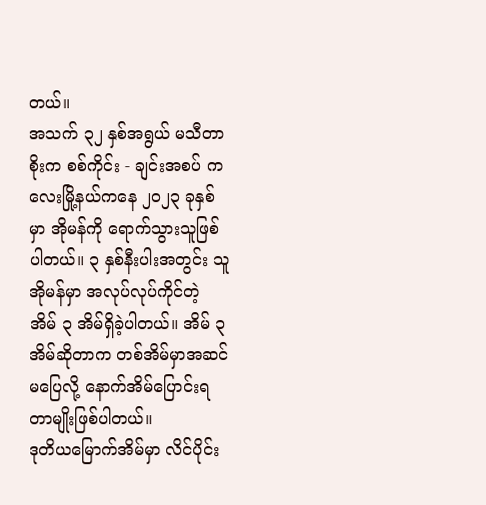တယ်။
အသက် ၃၂ နှစ်အရွယ် မသီတာစိုးက စစ်ကိုင်း - ချင်းအစပ် ကလေးမြို့နယ်ကနေ ၂၀၂၃ ခုနှစ်မှာ အိုမန်ကို ရောက်သွားသူဖြစ်ပါတယ်။ ၃ နှစ်နီးပါးအတွင်း သူ အိုမန်မှာ အလုပ်လုပ်ကိုင်တဲ့ အိမ် ၃ အိမ်ရှိခဲ့ပါတယ်။ အိမ် ၃ အိမ်ဆိုတာက တစ်အိမ်မှာအဆင်မပြေလို့ နောက်အိမ်ပြောင်းရတာမျိုးဖြစ်ပါတယ်။
ဒုတိယမြောက်အိမ်မှာ လိင်ပိုင်း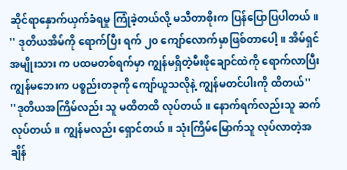ဆိုင်ရာနှောက်ယှက်ခံရမှု ကြုံခဲ့တယ်လို့ မသီတာစိုးက ပြန်ပြောပြပါတယ်။
'' ဒုတိယအိမ်ကို ရောက်ပြီး ရက် ၂၀ ကျော်လောက်မှာဖြစ်တာပေါ့။ အိမ်ရှင်အမျိုးသား က ပထမတစ်ရက်မှာ ကျွန်မရှိတဲ့မီးဖိုချောင်ထဲကို ရောက်လာပြီး ကျွန်မဘေးက ပစ္စည်းတခုကို ကျော်ယူသလိုနဲ့ ကျွန်မတင်ပါးကို ထိတယ်''
''ဒုတိယအကြိမ်လည်း သူ မထိတထိ လုပ်တယ်။ နောက်ရက်လည်းသူ ဆက်လုပ်တယ်။ ကျွန်မလည်း ရှောင်တယ်။ သုံးကြိမ်မြောက်သူ လုပ်လာတဲ့အချိန်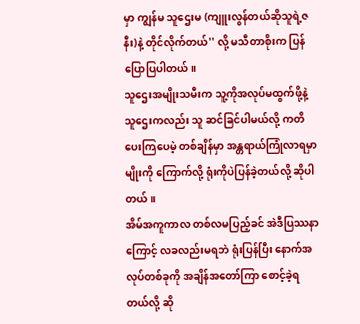မှာ ကျွန်မ သူဌေးမ (ကျူးလွန်တယ်ဆိုသူရဲ့ဇနီး)နဲ့ တိုင်လိုက်တယ်'' လို့ မသီတာစိုးက ပြန်ပြောပြပါတယ်။
သူဌေးအမျိုးသမီးက သူ့ကိုအလုပ်မထွက်ဖို့နဲ့ သူဌေးကလည်း သူ ဆင်ခြင်ပါမယ်လို့ ကတိပေးကြပေမဲ့ တစ်ချိန်မှာ အန္တရာယ်ကြုံလာရမှာမျိုးကို ကြောက်လို့ ရုံးကိုပဲပြန်ခဲ့တယ်လို့ ဆိုပါတယ်။
အိမ်အကူကာလ တစ်လမပြည့်ခင် အဲဒီပြဿနာကြောင့် လခလည်းမရဘဲ ရုံးပြန်ပြီး နောက်အလုပ်တစ်ခုကို အချိန်အတော်ကြာ စောင့်ခဲ့ရတယ်လို့ ဆို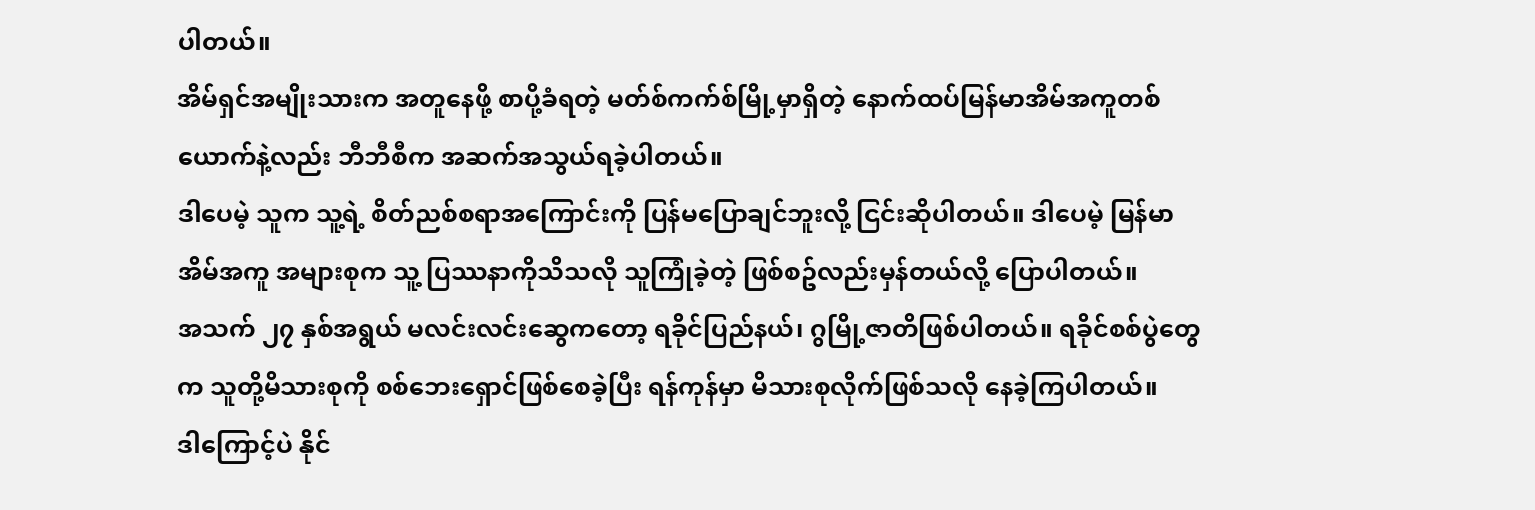ပါတယ်။
အိမ်ရှင်အမျိုးသားက အတူနေဖို့ စာပို့ခံရတဲ့ မတ်စ်ကက်စ်မြို့မှာရှိတဲ့ နောက်ထပ်မြန်မာအိမ်အကူတစ်ယောက်နဲ့လည်း ဘီဘီစီက အဆက်အသွယ်ရခဲ့ပါတယ်။
ဒါပေမဲ့ သူက သူ့ရဲ့ စိတ်ညစ်စရာအကြောင်းကို ပြန်မပြောချင်ဘူးလို့ ငြင်းဆိုပါတယ်။ ဒါပေမဲ့ မြန်မာအိမ်အကူ အများစုက သူ့ ပြဿနာကိုသိသလို သူကြုံခဲ့တဲ့ ဖြစ်စဥ်လည်းမှန်တယ်လို့ ပြောပါတယ်။
အသက် ၂၇ နှစ်အရွယ် မလင်းလင်းဆွေကတော့ ရခိုင်ပြည်နယ်၊ ဂွမြို့ဇာတိဖြစ်ပါတယ်။ ရခိုင်စစ်ပွဲတွေက သူတို့မိသားစုကို စစ်ဘေးရှောင်ဖြစ်စေခဲ့ပြီး ရန်ကုန်မှာ မိသားစုလိုက်ဖြစ်သလို နေခဲ့ကြပါတယ်။
ဒါကြောင့်ပဲ နိုင်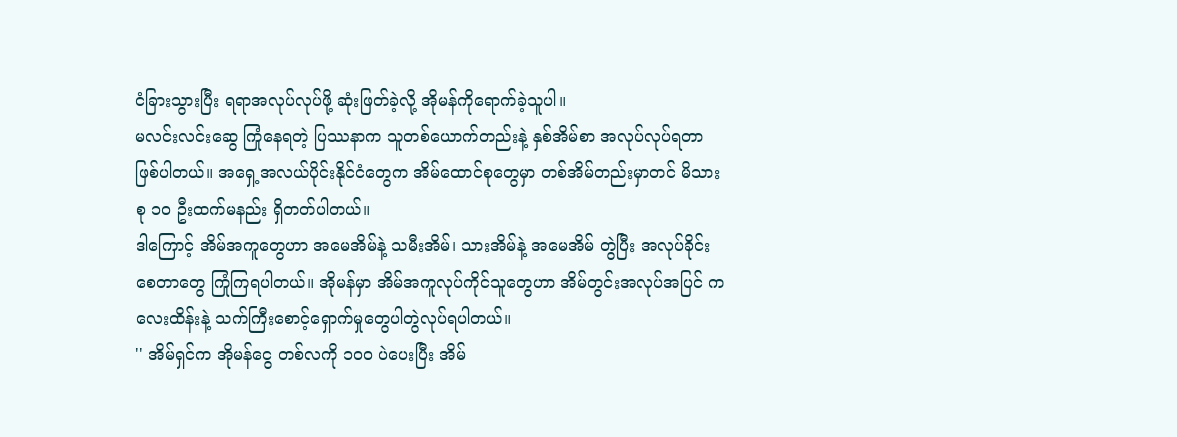ငံခြားသွားပြီး ရရာအလုပ်လုပ်ဖို့ ဆုံးဖြတ်ခဲ့လို့ အိုမန်ကိုရောက်ခဲ့သူပါ။
မလင်းလင်းဆွေ ကြုံနေရတဲ့ ပြဿနာက သူတစ်ယောက်တည်းနဲ့ နှစ်အိမ်စာ အလုပ်လုပ်ရတာဖြစ်ပါတယ်။ အရှေ့အလယ်ပိုင်းနိုင်ငံတွေက အိမ်ထောင်စုတွေမှာ တစ်အိမ်တည်းမှာတင် မိသားစု ၁၀ ဦးထက်မနည်း ရှိတတ်ပါတယ်။
ဒါကြောင့် အိမ်အကူတွေဟာ အမေအိမ်နဲ့ သမီးအိမ်၊ သားအိမ်နဲ့ အမေအိမ် တွဲပြီး အလုပ်ခိုင်းစေတာတွေ ကြုံကြရပါတယ်။ အိုမန်မှာ အိမ်အကူလုပ်ကိုင်သူတွေဟာ အိမ်တွင်းအလုပ်အပြင် ကလေးထိန်းနဲ့ သက်ကြီးစောင့်ရှောက်မှုတွေပါတွဲလုပ်ရပါတယ်။
'' အိမ်ရှင်က အိုမန်ငွေ တစ်လကို ၁၀၀ ပဲပေးပြီး အိမ်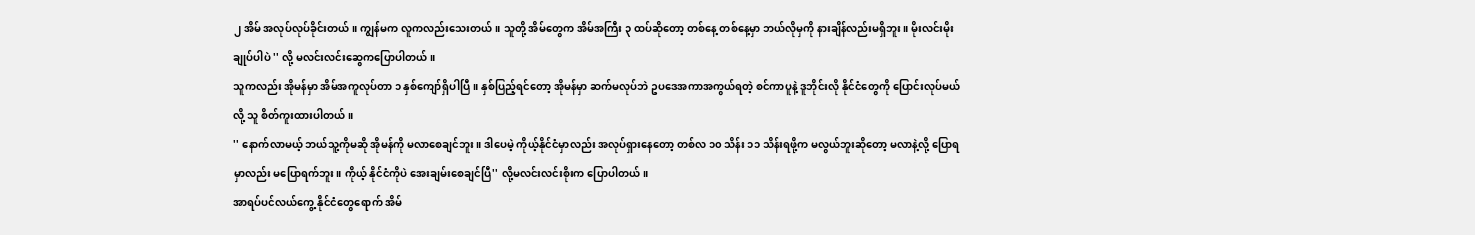၂ အိမ် အလုပ်လုပ်ခိုင်းတယ်။ ကျွန်မက လူကလည်းသေးတယ်။ သူတို့ အိမ်တွေက အိမ်အကြီး ၃ ထပ်ဆိုတော့ တစ်နေ့ တစ်နေ့မှာ ဘယ်လိုမှကို နားချိန်လည်းမရှိဘူး။ မိုးလင်းမိုးချုပ်ပါပဲ '' လို့ မလင်းလင်းဆွေကပြောပါတယ်။
သူကလည်း အိုမန်မှာ အိမ်အကူလုပ်တာ ၁ နှစ်ကျော်ရှိပါပြီ။ နှစ်ပြည့်ရင်တော့ အိုမန်မှာ ဆက်မလုပ်ဘဲ ဥပဒေအကာအကွယ်ရတဲ့ စင်ကာပူနဲ့ ဒူဘိုင်းလို နိုင်ငံတွေကို ပြောင်းလုပ်မယ်လို့ သူ စိတ်ကူးထားပါတယ်။
'' နောက်လာမယ့် ဘယ်သူ့ကိုမဆို အိုမန်ကို မလာစေချင်ဘူး။ ဒါပေမဲ့ ကိုယ့်နိုင်ငံမှာလည်း အလုပ်ရှားနေတော့ တစ်လ ၁၀ သိန်း ၁၁ သိန်းရဖို့က မလွယ်ဘူးဆိုတော့ မလာနဲ့လို့ ပြောရမှာလည်း မပြောရက်ဘူး။ ကိုယ့် နိုင်ငံကိုပဲ အေးချမ်းစေချင်ပြီ'' လို့မလင်းလင်းစိုးက ပြောပါတယ်။
အာရပ်ပင်လယ်ကွေ့ နိုင်ငံတွေရောက် အိမ်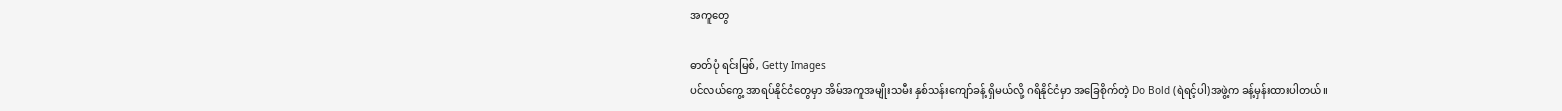အကူတွေ

ဓာတ်ပုံ ရင်းမြစ်, Getty Images
ပင်လယ်ကွေ့ အာရပ်နိုင်ငံတွေမှာ အိမ်အကူအမျိုးသမီး နှစ်သန်းကျော်ခန့် ရှိမယ်လို့ ဂရိနိုင်ငံမှာ အခြေစိုက်တဲ့ Do Bold (ရဲရင့်ပါ)အဖွဲ့က ခန့်မှန်းထားပါတယ်။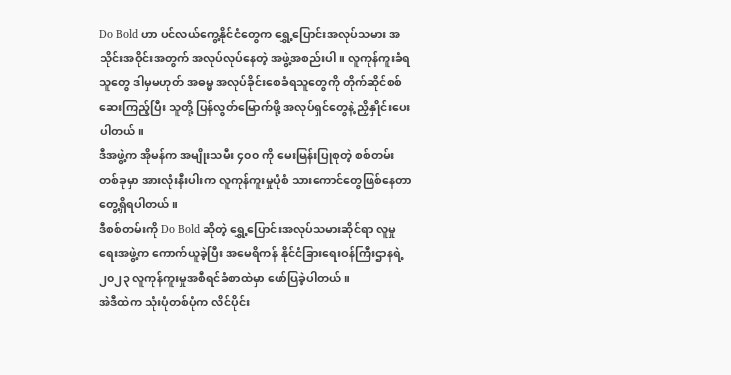Do Bold ဟာ ပင်လယ်ကွေ့နိုင်ငံတွေက ရွှေ့ပြောင်းအလုပ်သမား အသိုင်းအဝိုင်းအတွက် အလုပ်လုပ်နေတဲ့ အဖွဲ့အစည်းပါ။ လူကုန်ကူးခံရသူတွေ ဒါမှမဟုတ် အဓမ္မ အလုပ်ခိုင်းစေခံရသူတွေကို တိုက်ဆိုင်စစ်ဆေးကြည့်ပြီး သူတို့ ပြန်လွတ်မြောက်ဖို့ အလုပ်ရှင်တွေနဲ့ ညှိနှိုင်းပေးပါတယ်။
ဒီအဖွဲ့က အိုမန်က အမျိုးသမီး ၄၀၀ ကို မေးမြန်းပြုစုတဲ့ စစ်တမ်းတစ်ခုမှာ အားလုံးနီးပါးက လူကုန်ကူးမှုပုံစံ သားကောင်တွေဖြစ်နေတာ တွေ့ရှိရပါတယ်။
ဒီစစ်တမ်းကို Do Bold ဆိုတဲ့ ရွှေ့ပြောင်းအလုပ်သမားဆိုင်ရာ လူမှုရေးအဖွဲ့က ကောက်ယူခဲ့ပြီး အမေရိကန် နိုင်ငံခြားရေးဝန်ကြီးဌာနရဲ့ ၂၀၂၃ လူကုန်ကူးမှုအစီရင်ခံစာထဲမှာ ဖော်ပြခဲ့ပါတယ်။
အဲဒီထဲက သုံးပုံတစ်ပုံက လိင်ပိုင်း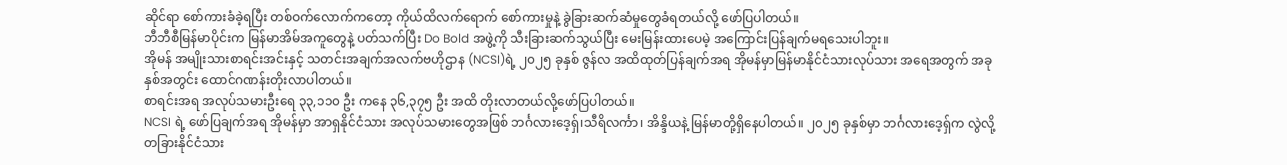ဆိုင်ရာ စော်ကားခံခဲ့ရပြီး တစ်ဝက်လောက်ကတော့ ကိုယ်ထိလက်ရောက် စော်ကားမှုနဲ့ ခွဲခြားဆက်ဆံမှုတွေခံရတယ်လို့ ဖော်ပြပါတယ်။
ဘီဘီစီမြန်မာပိုင်းက မြန်မာအိမ်အကူတွေနဲ့ ပတ်သက်ပြီး Do Bold အဖွဲ့ကို သီးခြားဆက်သွယ်ပြီး မေးမြန်းထားပေမဲ့ အကြောင်းပြန်ချက်မရသေးပါဘူး။
အိုမန် အမျိုးသားစာရင်းအင်းနှင့် သတင်းအချက်အလက်ဗဟိုဌာန (NCSI)ရဲ့ ၂၀၂၅ ခုနှစ် ဇွန်လ အထိထုတ်ပြန်ချက်အရ အိုမန်မှာမြန်မာနိုင်ငံသားလုပ်သား အရေအတွက် အခုနှစ်အတွင်း ထောင်ဂဏန်းတိုးလာပါတယ်။
စာရင်းအရ အလုပ်သမားဦးရေ ၃၃,၁၁၀ ဦး ကနေ ၃၆,၃၇၅ ဦး အထိ တိုးလာတယ်လို့ဖော်ပြပါတယ်။
NCSI ရဲ့ ဖော်ပြချက်အရ အိုမန်မှာ အာရှနိုင်ငံသား အလုပ်သမားတွေအဖြစ် ဘင်္ဂလားဒေ့ရှ်၊သီရိလင်္ကာ၊ အိန္ဒိယနဲ့ မြန်မာတို့ရှိနေပါတယ်။ ၂၀၂၅ ခုနှစ်မှာ ဘင်္ဂလားဒေ့ရှ်က လွဲလို့ တခြားနိုင်ငံသား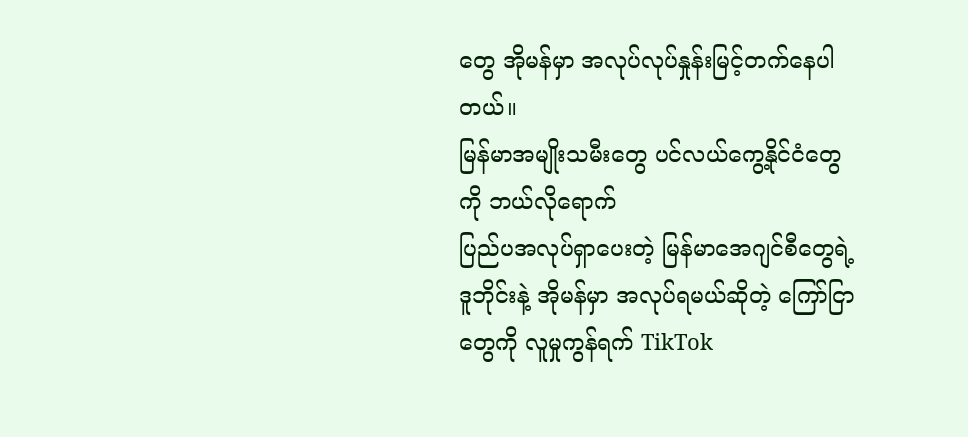တွေ အိုမန်မှာ အလုပ်လုပ်နှုန်းမြင့်တက်နေပါတယ်။
မြန်မာအမျိုးသမီးတွေ ပင်လယ်ကွေ့နိုင်ငံတွေကို ဘယ်လိုရောက်
ပြည်ပအလုပ်ရှာပေးတဲ့ မြန်မာအေဂျင်စီတွေရဲ့ ဒူဘိုင်းနဲ့ အိုမန်မှာ အလုပ်ရမယ်ဆိုတဲ့ ကြော်ငြာတွေကို လူမှုကွန်ရက် TikTok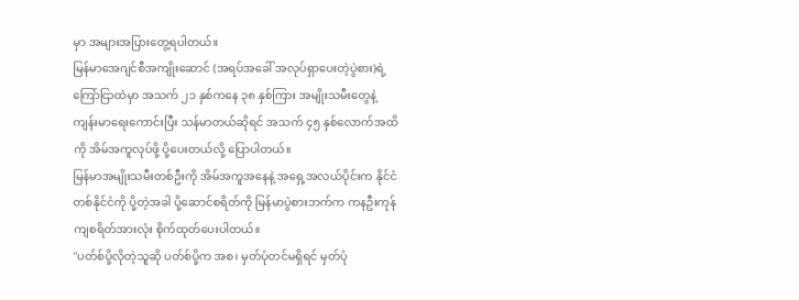မှာ အများအပြားတွေ့ရပါတယ်။
မြန်မာအေဂျင်စီအကျိုးဆောင် (အရပ်အခေါ် အလုပ်ရှာပေးတဲ့ပွဲစား)ရဲ့ ကြော်ငြာထဲမှာ အသက် ၂၁ နှစ်ကနေ ၃၈ နှစ်ကြား အမျိုးသမီးတွေနဲ့ ကျန်းမာရေးကောင်းပြီး သန်မာတယ်ဆိုရင် အသက် ၄၅ နှစ်လောက်အထိကို အိမ်အကူလုပ်ဖို့ ပို့ပေးတယ်လို့ ပြောပါတယ်။
မြန်မာအမျိုးသမီးတစ်ဦးကို အိမ်အကူအနေနဲ့ အရှေ့အလယ်ပိုင်းက နိုင်ငံ တစ်နိုင်ငံကို ပို့တဲ့အခါ ပို့ဆောင်စရိတ်ကို မြန်မာပွဲစားဘက်က ကနဦးကုန်ကျစရိတ်အားလုံး စိုက်ထုတ်ပေးပါတယ်။
''ပတ်စ်ပို့လိုတဲ့သူဆို ပတ်စ်ပို့က အစ၊ မှတ်ပုံတင်မရှိရင် မှတ်ပုံ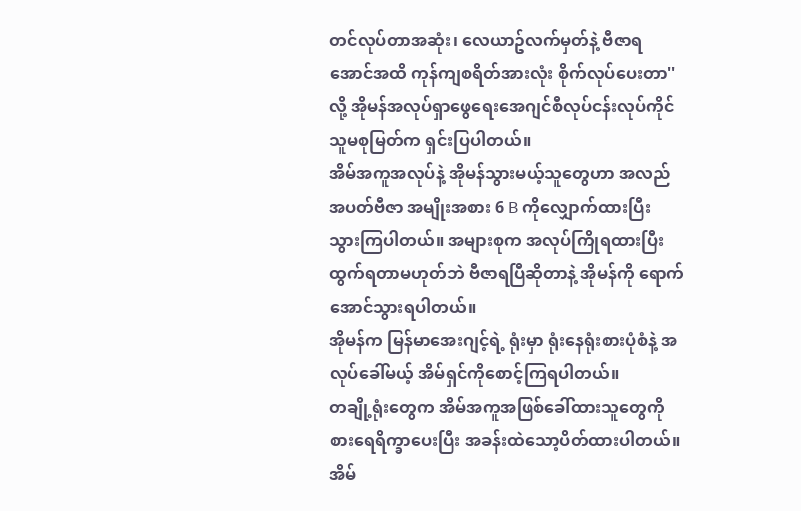တင်လုပ်တာအဆုံး၊ လေယာဥ်လက်မှတ်နဲ့ ဗီဇာရအောင်အထိ ကုန်ကျစရိတ်အားလုံး စိုက်လုပ်ပေးတာ'' လို့ အိုမန်အလုပ်ရှာဖွေရေးအေဂျင်စီလုပ်ငန်းလုပ်ကိုင်သူမစုမြတ်က ရှင်းပြပါတယ်။
အိမ်အကူအလုပ်နဲ့ အိုမန်သွားမယ့်သူတွေဟာ အလည်အပတ်ဗီဇာ အမျိုးအစား 6 B ကိုလျှောက်ထားပြီး သွားကြပါတယ်။ အများစုက အလုပ်ကြိုရထားပြီး ထွက်ရတာမဟုတ်ဘဲ ဗီဇာရပြီဆိုတာနဲ့ အိုမန်ကို ရောက်အောင်သွားရပါတယ်။
အိုမန်က မြန်မာအေးဂျင့်ရဲ့ ရုံးမှာ ရုံးနေရုံးစားပုံစံနဲ့ အလုပ်ခေါ်မယ့် အိမ်ရှင်ကိုစောင့်ကြရပါတယ်။
တချို့ရုံးတွေက အိမ်အကူအဖြစ်ခေါ်ထားသူတွေကို စားရေရိက္ခာပေးပြီး အခန်းထဲသော့ပိတ်ထားပါတယ်။ အိမ်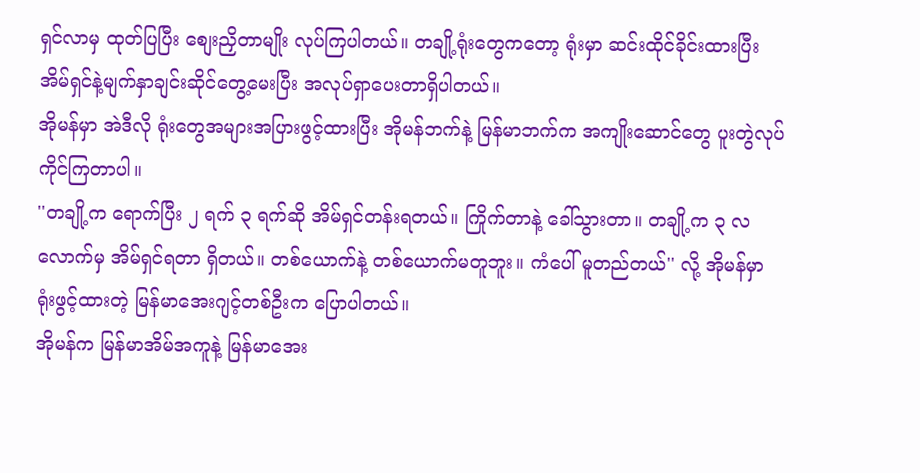ရှင်လာမှ ထုတ်ပြပြီး စျေးညှိတာမျိုး လုပ်ကြပါတယ်။ တချို့ရုံးတွေကတော့ ရုံးမှာ ဆင်းထိုင်ခိုင်းထားပြီး အိမ်ရှင်နဲ့မျက်နှာချင်းဆိုင်တွေ့မေးပြီး အလုပ်ရှာပေးတာရှိပါတယ်။
အိုမန်မှာ အဲဒီလို ရုံးတွေအများအပြားဖွင့်ထားပြီး အိုမန်ဘက်နဲ့ မြန်မာဘက်က အကျိုးဆောင်တွေ ပူးတွဲလုပ်ကိုင်ကြတာပါ။
''တချို့က ရောက်ပြီး ၂ ရက် ၃ ရက်ဆို အိမ်ရှင်တန်းရတယ်။ ကြိုက်တာနဲ့ ခေါ်သွားတာ။ တချို့က ၃ လလောက်မှ အိမ်ရှင်ရတာ ရှိတယ်။ တစ်ယောက်နဲ့ တစ်ယောက်မတူဘူး။ ကံပေါ် မူတည်တယ်'' လို့ အိုမန်မှာ ရုံးဖွင့်ထားတဲ့ မြန်မာအေးဂျင့်တစ်ဦးက ပြောပါတယ်။
အိုမန်က မြန်မာအိမ်အကူနဲ့ မြန်မာအေး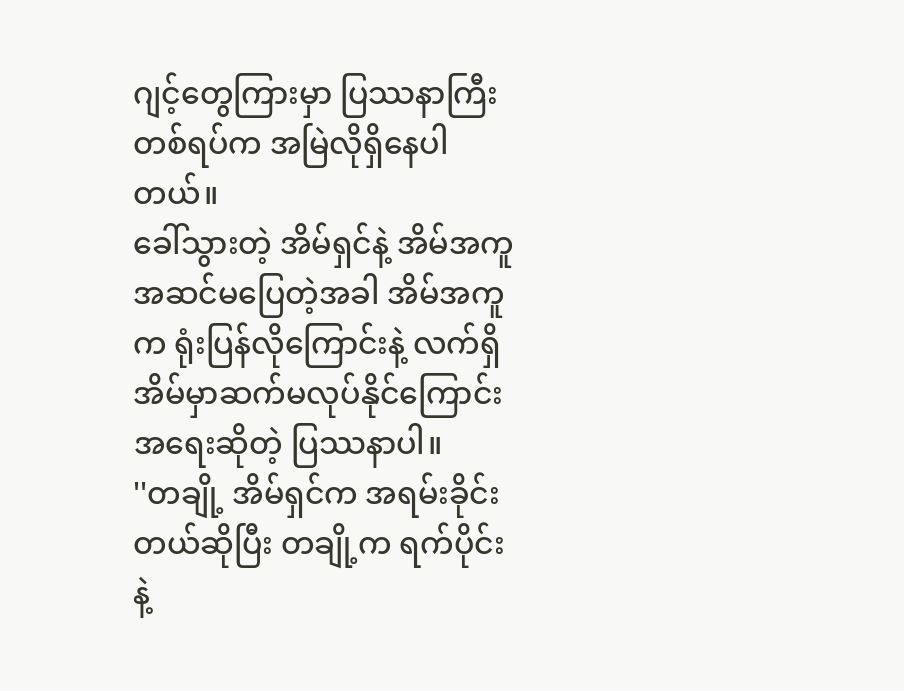ဂျင့်တွေကြားမှာ ပြဿနာကြီးတစ်ရပ်က အမြဲလိုရှိနေပါတယ်။
ခေါ်သွားတဲ့ အိမ်ရှင်နဲ့ အိမ်အကူ အဆင်မပြေတဲ့အခါ အိမ်အကူက ရုံးပြန်လိုကြောင်းနဲ့ လက်ရှိအိမ်မှာဆက်မလုပ်နိုင်ကြောင်း အရေးဆိုတဲ့ ပြဿနာပါ။
''တချို့ အိမ်ရှင်က အရမ်းခိုင်းတယ်ဆိုပြီး တချို့က ရက်ပိုင်းနဲ့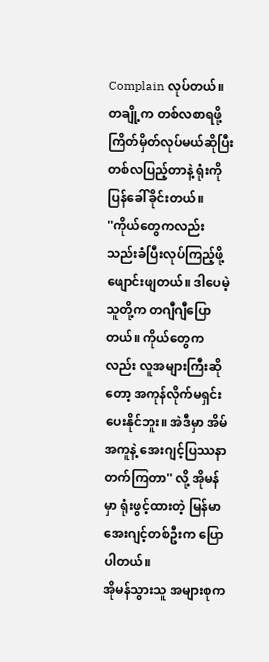Complain လုပ်တယ်။ တချို့က တစ်လစာရဖို့ ကြိတ်မှိတ်လုပ်မယ်ဆိုပြီး တစ်လပြည့်တာနဲ့ ရုံးကို ပြန်ခေါ်ခိုင်းတယ်။
''ကိုယ်တွေကလည်း သည်းခံပြီးလုပ်ကြည့်ဖို့ ဖျောင်းဖျတယ်။ ဒါပေမဲ့ သူတို့က တဂျီဂျီပြောတယ်။ ကိုယ်တွေကလည်း လူအများကြီးဆိုတော့ အကုန်လိုက်မရှင်းပေးနိုင်ဘူး။ အဲဒီမှာ အိမ်အကူနဲ့ အေးဂျင့်ပြဿနာတက်ကြတာ'' လို့ အိုမန်မှာ ရုံးဖွင့်ထားတဲ့ မြန်မာအေးဂျင့်တစ်ဦးက ပြောပါတယ်။
အိုမန်သွားသူ အများစုက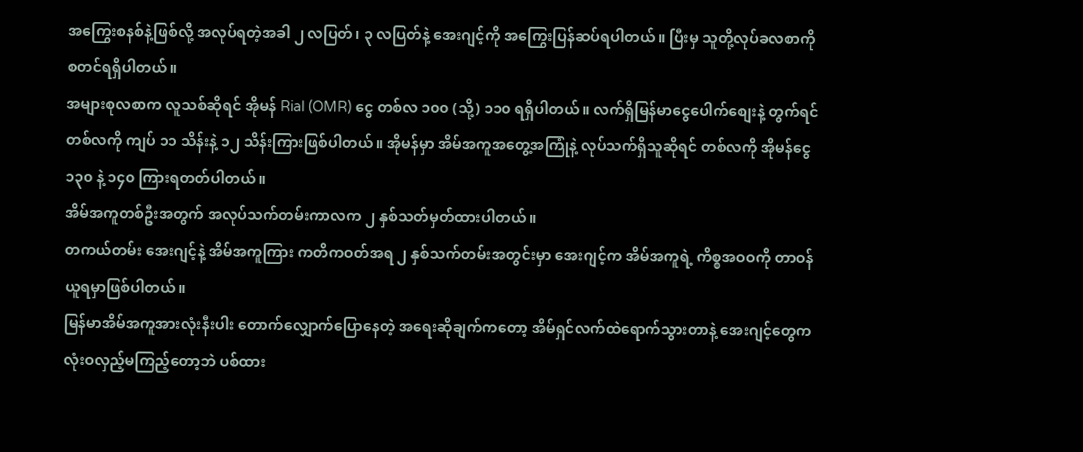အကြွေးစနစ်နဲ့ဖြစ်လို့ အလုပ်ရတဲ့အခါ ၂ လပြတ်၊ ၃ လပြတ်နဲ့ အေးဂျင့်ကို အကြွေးပြန်ဆပ်ရပါတယ်။ ပြီးမှ သူတို့လုပ်ခလစာကို စတင်ရရှိပါတယ်။
အများစုလစာက လူသစ်ဆိုရင် အိုမန် Rial (OMR) ငွေ တစ်လ ၁၀၀ (သို့) ၁၁၀ ရရှိပါတယ်။ လက်ရှိမြန်မာငွေပေါက်စျေးနဲ့ တွက်ရင် တစ်လကို ကျပ် ၁၁ သိန်းနဲ့ ၁၂ သိန်းကြားဖြစ်ပါတယ်။ အိုမန်မှာ အိမ်အကူအတွေ့အကြုံနဲ့ လုပ်သက်ရှိသူဆိုရင် တစ်လကို အိုမန်ငွေ ၁၃၀ နဲ့ ၁၄၀ ကြားရတတ်ပါတယ်။
အိမ်အကူတစ်ဦးအတွက် အလုပ်သက်တမ်းကာလက ၂ နှစ်သတ်မှတ်ထားပါတယ်။
တကယ်တမ်း အေးဂျင့်နဲ့ အိမ်အကူကြား ကတိကဝတ်အရ ၂ နှစ်သက်တမ်းအတွင်းမှာ အေးဂျင့်က အိမ်အကူရဲ့ ကိစ္စအဝဝကို တာဝန်ယူရမှာဖြစ်ပါတယ်။
မြန်မာအိမ်အကူအားလုံးနီးပါး တောက်လျှောက်ပြောနေတဲ့ အရေးဆိုချက်ကတော့ အိမ်ရှင်လက်ထဲရောက်သွားတာနဲ့ အေးဂျင့်တွေက လုံးဝလှည့်မကြည့်တော့ဘဲ ပစ်ထား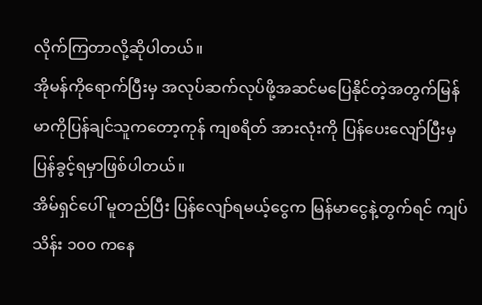လိုက်ကြတာလို့ဆိုပါတယ်။
အိုမန်ကိုရောက်ပြီးမှ အလုပ်ဆက်လုပ်ဖို့အဆင်မပြေနိုင်တဲ့အတွက်မြန်မာကိုပြန်ချင်သူကတော့ကုန် ကျစရိတ် အားလုံးကို ပြန်ပေးလျော်ပြီးမှ ပြန်ခွင့်ရမှာဖြစ်ပါတယ်။
အိမ်ရှင်ပေါ် မူတည်ပြီး ပြန်လျော်ရမယ့်ငွေက မြန်မာငွေနဲ့တွက်ရင် ကျပ်သိန်း ၁၀၀ ကနေ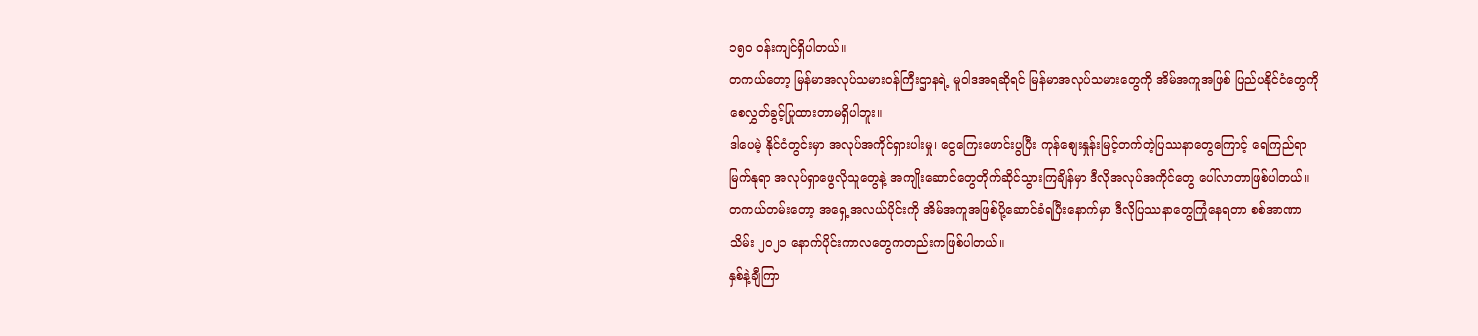၁၅၀ ဝန်းကျင်ရှိပါတယ်။
တကယ်တော့ မြန်မာအလုပ်သမားဝန်ကြီးဌာနရဲ့ မူဝါဒအရဆိုရင် မြန်မာအလုပ်သမားတွေကို အိမ်အကူအဖြစ် ပြည်ပနိုင်ငံတွေကို စေလွှတ်ခွင့်ပြုထားတာမရှိပါဘူး။
ဒါပေမဲ့ နိုင်ငံတွင်းမှာ အလုပ်အကိုင်ရှားပါးမှု၊ ငွေကြေးဖောင်းပွပြီး ကုန်စျေးနှုန်းမြင့်တက်တဲ့ပြဿနာတွေကြောင့် ရေကြည်ရာမြက်နုရာ အလုပ်ရှာဖွေလိုသူတွေနဲ့ အကျိုးဆောင်တွေတိုက်ဆိုင်သွားကြချိန်မှာ ဒီလိုအလုပ်အကိုင်တွေ ပေါ်လာတာဖြစ်ပါတယ်။
တကယ်တမ်းတော့ အရှေ့အလယ်ပိုင်းကို အိမ်အကူအဖြစ်ပို့ဆောင်ခံရပြီးနောက်မှာ ဒီလိုပြဿနာတွေကြုံနေရတာ စစ်အာဏာသိမ်း ၂၀၂၁ နောက်ပိုင်းကာလတွေကတည်းကဖြစ်ပါတယ်။
နှစ်နဲ့ချီကြာ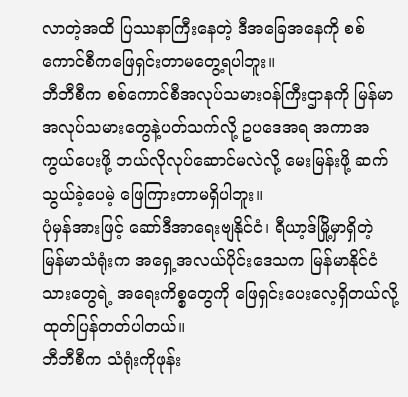လာတဲ့အထိ ပြဿနာကြီးနေတဲ့ ဒီအခြေအနေကို စစ်ကောင်စီကဖြေရှင်းတာမတွေ့ရပါဘူး။
ဘီဘီစီက စစ်ကောင်စီအလုပ်သမားဝန်ကြီးဌာနကို မြန်မာအလုပ်သမားတွေနဲ့ပတ်သက်လို့ ဥပဒေအရ အကာအကွယ်ပေးဖို့ ဘယ်လိုလုပ်ဆောင်မလဲလို့ မေးမြန်းဖို့ ဆက်သွယ်ခဲ့ပေမဲ့ ဖြေကြားတာမရှိပါဘူး။
ပုံမှန်အားဖြင့် ဆော်ဒီအာရေးဗျနိုင်ငံ၊ ရီယာ့ဒ်မြို့မှာရှိတဲ့ မြန်မာသံရုံးက အရှေ့အလယ်ပိုင်းဒေသက မြန်မာနိုင်ငံသားတွေရဲ့ အရေးကိစ္စတွေကို ဖြေရှင်းပေးလေ့ရှိတယ်လို့ ထုတ်ပြန်တတ်ပါတယ်။
ဘီဘီစီက သံရုံးကိုဖုန်း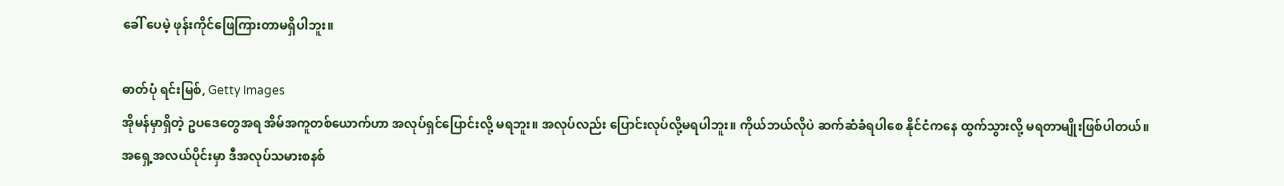ခေါ် ပေမဲ့ ဖုန်းကိုင်ဖြေကြားတာမရှိပါဘူး။

ဓာတ်ပုံ ရင်းမြစ်, Getty Images
အိုမန်မှာရှိတဲ့ ဥပဒေတွေအရ အိမ်အကူတစ်ယောက်ဟာ အလုပ်ရှင်ပြောင်းလို့ မရဘူး။ အလုပ်လည်း ပြောင်းလုပ်လို့မရပါဘူး။ ကိုယ်ဘယ်လိုပဲ ဆက်ဆံခံရပါစေ နိုင်ငံကနေ ထွက်သွားလို့ မရတာမျိုးဖြစ်ပါတယ်။
အရှေ့အလယ်ပိုင်းမှာ ဒီအလုပ်သမားစနစ်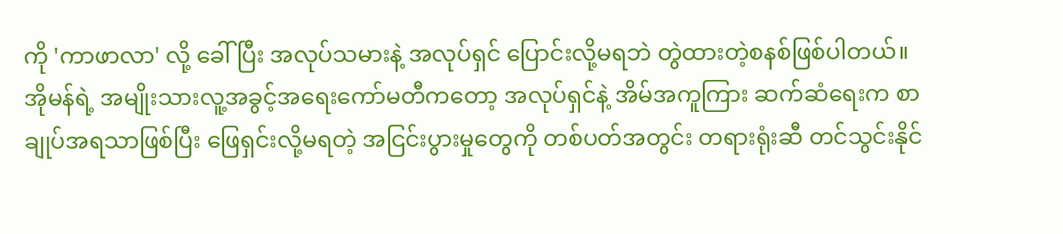ကို 'ကာဖာလာ' လို့ ခေါ် ပြီး အလုပ်သမားနဲ့ အလုပ်ရှင် ပြောင်းလို့မရဘဲ တွဲထားတဲ့စနစ်ဖြစ်ပါတယ်။
အိုမန်ရဲ့ အမျိုးသားလူ့အခွင့်အရေးကော်မတီကတော့ အလုပ်ရှင်နဲ့ အိမ်အကူကြား ဆက်ဆံရေးက စာချုပ်အရသာဖြစ်ပြီး ဖြေရှင်းလို့မရတဲ့ အငြင်းပွားမှုတွေကို တစ်ပတ်အတွင်း တရားရုံးဆီ တင်သွင်းနိုင်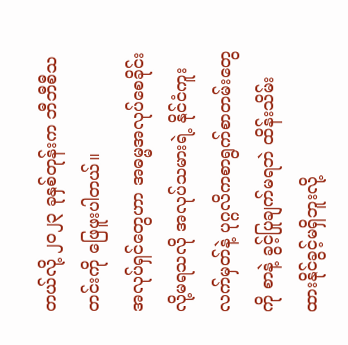တယ်လို့ ၂၀၂၃ ခုနှစ်တုန်းက ဘီဘီစီသတင်းကို ဖြေဖူးပါတယ်။
အလုပ်ရှင်တွေဟာ အဓမ္မအလုပ်စေခိုင်းလို့မရသလို အလုပ်သမားရဲ့ နိုင်ငံကူးလက်မှတ်နဲ့ ပုဂ္ဂလိကစာရွက်စာတမ်းတွေကို စာနဲ့ ခွင့်ပြုချက်မရဘဲ ထိန်းသိမ်းထားနိုင်ခွင့်မရှိဘူးလို့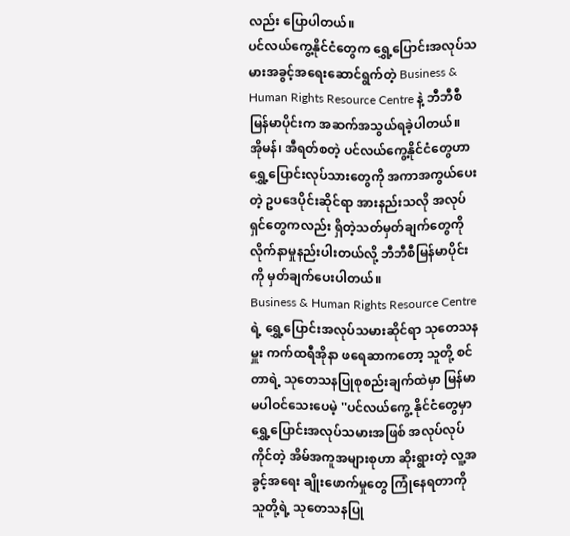လည်း ပြောပါတယ်။
ပင်လယ်ကွေ့နိုင်ငံတွေက ရွှေ့ပြောင်းအလုပ်သမားအခွင့်အရေးဆောင်ရွက်တဲ့ Business & Human Rights Resource Centre နဲ့ ဘီဘီစီမြန်မာပိုင်းက အဆက်အသွယ်ရခဲ့ပါတယ်။
အိုမန်၊ အီရတ်စတဲ့ ပင်လယ်ကွေ့နိုင်ငံတွေဟာ ရွှေ့ပြောင်းလုပ်သားတွေကို အကာအကွယ်ပေးတဲ့ ဥပဒေပိုင်းဆိုင်ရာ အားနည်းသလို အလုပ်ရှင်တွေကလည်း ရှိတဲ့သတ်မှတ်ချက်တွေကို လိုက်နာမှုနည်းပါးတယ်လို့ ဘီဘီစီမြန်မာပိုင်း ကို မှတ်ချက်ပေးပါတယ်။
Business & Human Rights Resource Centre ရဲ့ ရွှေ့ပြောင်းအလုပ်သမားဆိုင်ရာ သုတေသနမှူး ကက်ထရီအိုနာ ဖရေဆာကတော့ သူတို့ စင်တာရဲ့ သုတေသနပြုစုစည်းချက်ထဲမှာ မြန်မာမပါဝင်သေးပေမဲ့ ''ပင်လယ်ကွေ့ နိုင်ငံတွေမှာ ရွှေ့ပြောင်းအလုပ်သမားအဖြစ် အလုပ်လုပ်ကိုင်တဲ့ အိမ်အကူအများစုဟာ ဆိုးရွားတဲ့ လူ့အခွင့်အရေး ချိုးဖောက်မှုတွေ ကြုံနေရတာကို သူတို့ရဲ့ သုတေသနပြု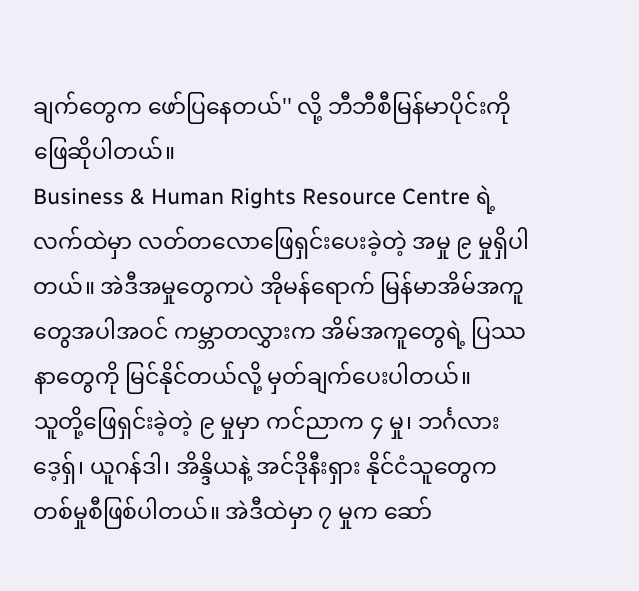ချက်တွေက ဖော်ပြနေတယ်'' လို့ ဘီဘီစီမြန်မာပိုင်းကို ဖြေဆိုပါတယ်။
Business & Human Rights Resource Centre ရဲ့ လက်ထဲမှာ လတ်တလောဖြေရှင်းပေးခဲ့တဲ့ အမှု ၉ မှုရှိပါတယ်။ အဲဒီအမှုတွေကပဲ အိုမန်ရောက် မြန်မာအိမ်အကူတွေအပါအဝင် ကမ္ဘာတလွှားက အိမ်အကူတွေရဲ့ ပြဿနာတွေကို မြင်နိုင်တယ်လို့ မှတ်ချက်ပေးပါတယ်။
သူတို့ဖြေရှင်းခဲ့တဲ့ ၉ မှုမှာ ကင်ညာက ၄ မှု၊ ဘင်္ဂလားဒေ့ရှ်၊ ယူဂန်ဒါ၊ အိန္ဒိယနဲ့ အင်ဒိုနီးရှား နိုင်ငံသူတွေက တစ်မှုစီဖြစ်ပါတယ်။ အဲဒီထဲမှာ ၇ မှုက ဆော်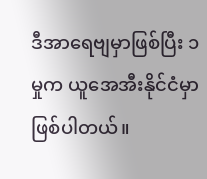ဒီအာရေဗျမှာဖြစ်ပြီး ၁ မှုက ယူအေအီးနိုင်ငံမှာဖြစ်ပါတယ်။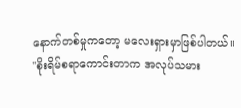နောက်တစ်မှုကတော့ မလေးရှားမှာဖြစ်ပါတယ်။
''စိုးရိမ်စရာကောင်းတာက အလုပ်သမား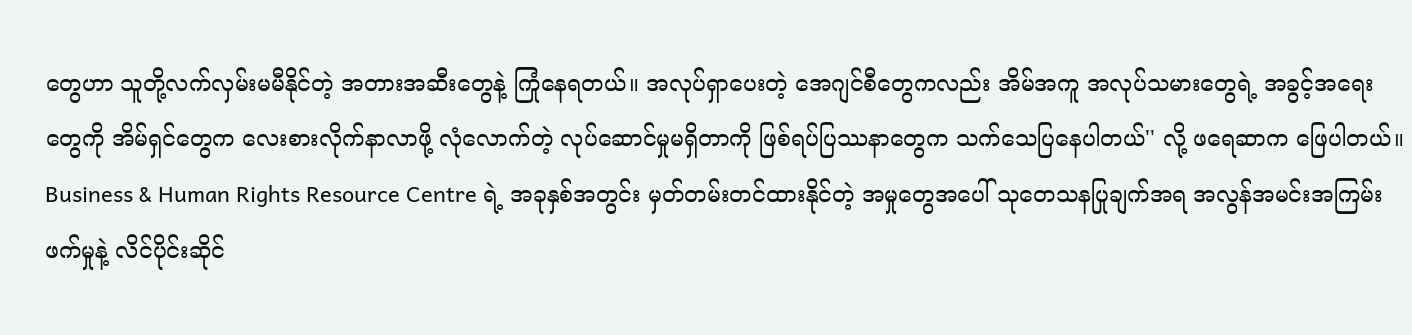တွေဟာ သူတို့လက်လှမ်းမမီနိုင်တဲ့ အတားအဆီးတွေနဲ့ ကြုံနေရတယ်။ အလုပ်ရှာပေးတဲ့ အေဂျင်စီတွေကလည်း အိမ်အကူ အလုပ်သမားတွေရဲ့ အခွင့်အရေးတွေကို အိမ်ရှင်တွေက လေးစားလိုက်နာလာဖို့ လုံလောက်တဲ့ လုပ်ဆောင်မှုမရှိတာကို ဖြစ်ရပ်ပြဿနာတွေက သက်သေပြနေပါတယ်'' လို့ ဖရေဆာက ဖြေပါတယ်။
Business & Human Rights Resource Centre ရဲ့ အခုနှစ်အတွင်း မှတ်တမ်းတင်ထားနိုင်တဲ့ အမှုတွေအပေါ် သုတေသနပြုချက်အရ အလွန်အမင်းအကြမ်းဖက်မှုနဲ့ လိင်ပိုင်းဆိုင်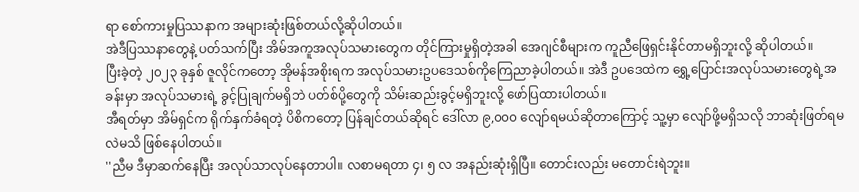ရာ စော်ကားမှုပြဿနာက အများဆုံးဖြစ်တယ်လို့ဆိုပါတယ်။
အဲဒီပြဿနာတွေနဲ့ ပတ်သက်ပြီး အိမ်အကူအလုပ်သမားတွေက တိုင်ကြားမှုရှိတဲ့အခါ အေဂျင်စီများက ကူညီဖြေရှင်းနိုင်တာမရှိဘူးလို့ ဆိုပါတယ်။
ပြီးခဲ့တဲ့ ၂၀၂၃ ခုနှစ် ဇူလိုင်ကတော့ အိုမန်အစိုးရက အလုပ်သမားဥပဒေသစ်ကိုကြေညာခဲ့ပါတယ်။ အဲဒီ ဥပဒေထဲက ရွှေ့ပြောင်းအလုပ်သမားတွေရဲ့အခန်းမှာ အလုပ်သမားရဲ့ ခွင့်ပြုချက်မရှိဘဲ ပတ်စ်ပို့တွေကို သိမ်းဆည်းခွင့်မရှိဘူးလို့ ဖော်ပြထားပါတယ်။
အီရတ်မှာ အိမ်ရှင်က ရိုက်နှက်ခံရတဲ့ ပိစိကတော့ ပြန်ချင်တယ်ဆိုရင် ဒေါ်လာ ၉,၀၀၀ လျော်ရမယ်ဆိုတာကြောင့် သူ့မှာ လျော်ဖို့မရှိသလို ဘာဆုံးဖြတ်ရမလဲမသိ ဖြစ်နေပါတယ်။
''ညီမ ဒီမှာဆက်နေပြီး အလုပ်သာလုပ်နေတာပါ။ လစာမရတာ ၄၊ ၅ လ အနည်းဆုံးရှိပြီ။ တောင်းလည်း မတောင်းရဲဘူး။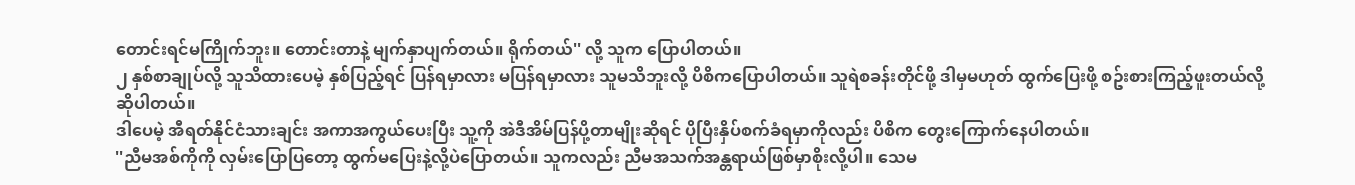တောင်းရင်မကြိုက်ဘူး။ တောင်းတာနဲ့ မျက်နှာပျက်တယ်။ ရိုက်တယ်'' လို့ သူက ပြောပါတယ်။
၂ နှစ်စာချုပ်လို့ သူသိထားပေမဲ့ နှစ်ပြည့်ရင် ပြန်ရမှာလား မပြန်ရမှာလား သူမသိဘူးလို့ ပိစိကပြောပါတယ်။ သူရဲစခန်းတိုင်ဖို့ ဒါမှမဟုတ် ထွက်ပြေးဖို့ စဥ်းစားကြည့်ဖူးတယ်လို့ ဆိုပါတယ်။
ဒါပေမဲ့ အီရတ်နိုင်ငံသားချင်း အကာအကွယ်ပေးပြီး သူ့ကို အဲဒီအိမ်ပြန်ပို့တာမျိုးဆိုရင် ပိုပြီးနှိပ်စက်ခံရမှာကိုလည်း ပိစိက တွေးကြောက်နေပါတယ်။
''ညီမအစ်ကိုကို လှမ်းပြောပြတော့ ထွက်မပြေးနဲ့လို့ပဲပြောတယ်။ သူကလည်း ညီမအသက်အန္တရာယ်ဖြစ်မှာစိုးလို့ပါ။ သေမ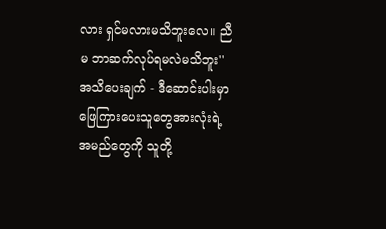လား ရှင်မလားမသိဘူးလေ။ ညီမ ဘာဆက်လုပ်ရမလဲမသိဘူး''
အသိပေးချက် - ဒီဆောင်းပါးမှာ ဖြေကြားပေးသူတွေအားလုံးရဲ့ အမည်တွေကို သူတို့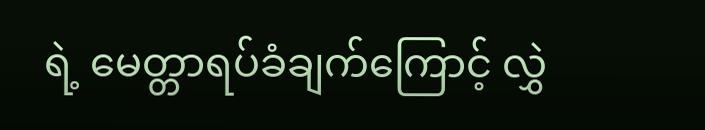ရဲ့ မေတ္တာရပ်ခံချက်ကြောင့် လွှဲ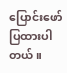ပြောင်းဖော်ပြထားပါတယ်။